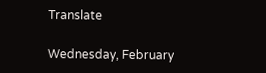Translate

Wednesday, February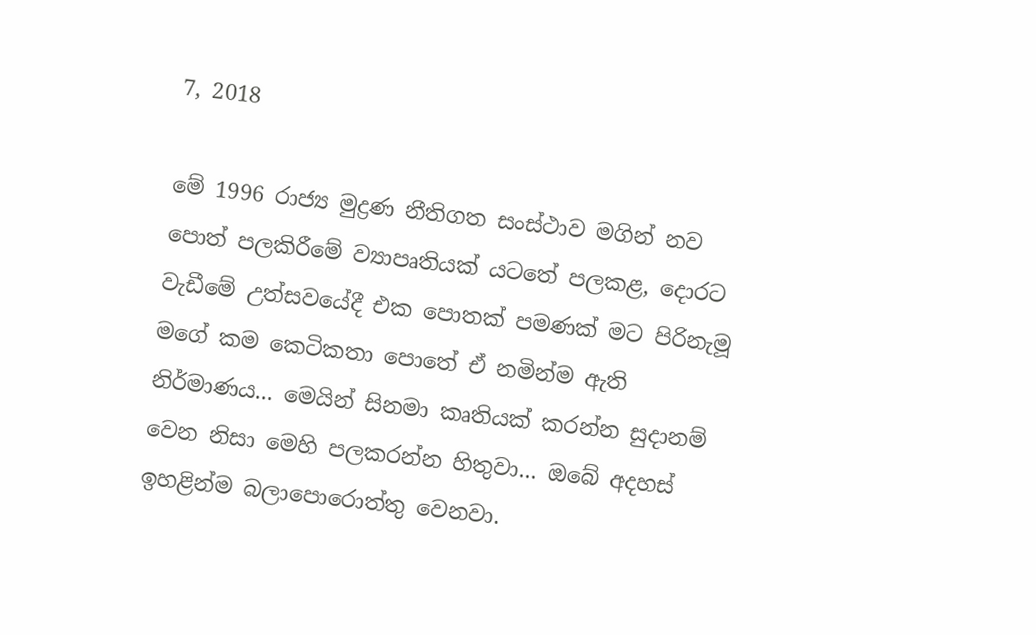7, 2018

මේ 1996 රාජ්‍ය මුද්‍රණ නීතිගත සංස්ථාව මගින් නව පොත් පලකිරීමේ ව්‍යාපෘතියක් යටතේ පලකළ, දොරට වැඩීමේ උත්සවයේදී එක පොතක් පමණක් මට පිරිනැමූ මගේ කම කෙටිකතා පොතේ ඒ නමින්ම ඇති නිර්මාණය... මෙයින් සිනමා කෘතියක් කරන්න සුදානම් වෙන නිසා මෙහි පලකරන්න හිතුවා... ඔබේ අදහස් ඉහළින්ම බලාපොරොත්තු වෙනවා.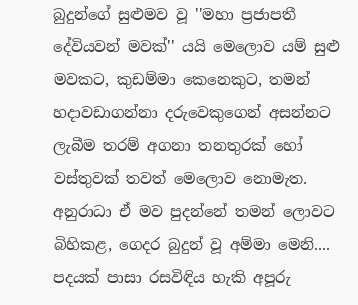බුදුන්ගේ සුළුමව වූ ''මහා ප්‍රජාපතී දේවියවන් මවක්'' යයි මෙලොව යම් සුළු මවකට, කුඩම්මා කෙනෙකුට, තමන් හදාවඩාගන්නා දරුවෙකුගෙන් අසන්නට ලැබීම තරම් අගනා තනතුරක් හෝ වස්තුවක් තවත් මෙලොව නොමැත. අනුරාධා ඒ මව පුදන්නේ තමන් ලොවට බිහිකළ, ගෙදර බුදුන් වූ අම්මා මෙනි.... පදයක් පාසා රසවිඳිය හැකි අපූරු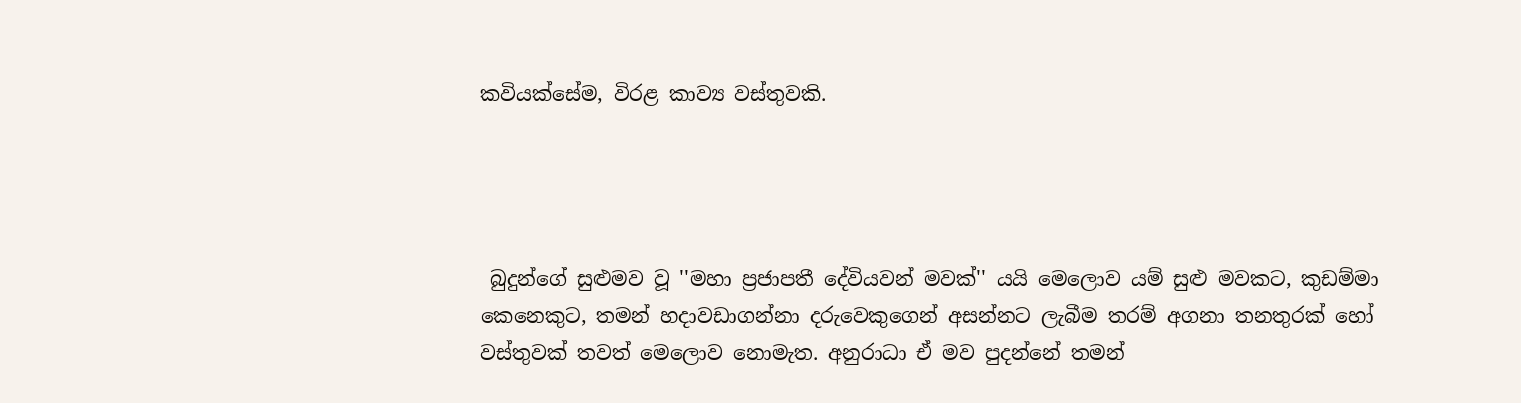කවියක්සේම, විරළ කාව්‍ය වස්තුවකි.




 බුදුන්ගේ සුළුමව වූ ''මහා ප්‍රජාපතී දේවියවන් මවක්'' යයි මෙලොව යම් සුළු මවකට, කුඩම්මා කෙනෙකුට, තමන් හදාවඩාගන්නා දරුවෙකුගෙන් අසන්නට ලැබීම තරම් අගනා තනතුරක් හෝ වස්තුවක් තවත් මෙලොව නොමැත. අනුරාධා ඒ මව පුදන්නේ තමන්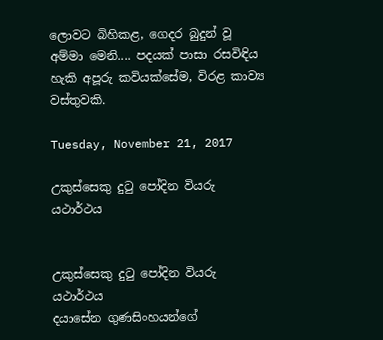ලොවට බිහිකළ, ගෙදර බුදුන් වූ අම්මා මෙනි.... පදයක් පාසා රසවිඳිය හැකි අපූරු කවියක්සේම, විරළ කාව්‍ය වස්තුවකි.

Tuesday, November 21, 2017

උකුස්සෙකු දුටු පෝදින වියරු යථාර්ථය


උකුස්සෙකු දුටු පෝදින වියරු යථාර්ථය
දයාසේන ගුණසිංහයන්ගේ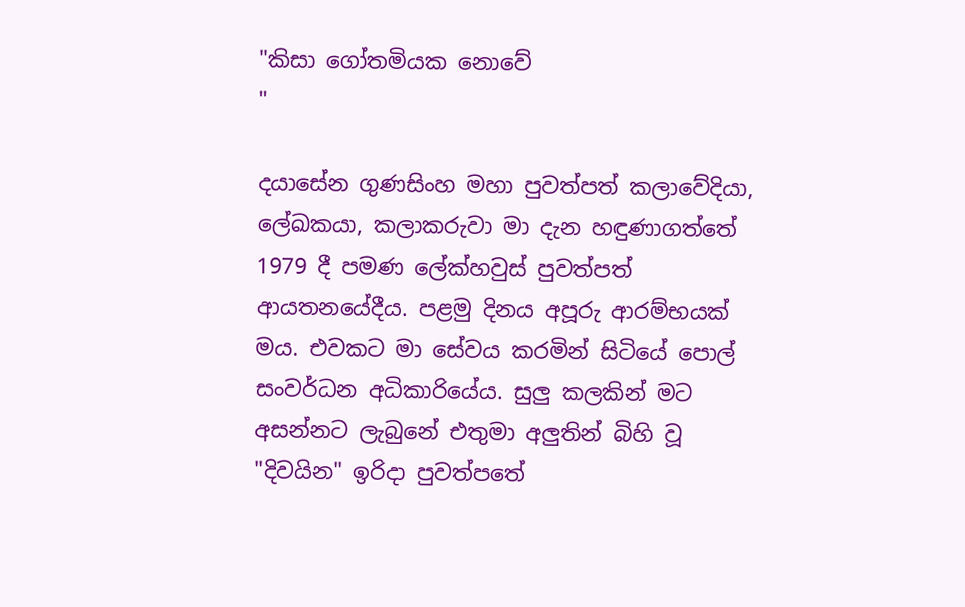"කිසා ගෝතමියක නොවේ
"

දයාසේන ගුණසිංහ මහා පුවත්පත් කලාවේදියා, ලේඛකයා, කලාකරුවා මා දැන හඳුණාගත්තේ 1979 දී පමණ ලේක්හවුස් පුවත්පත් ආයතනයේදීය. පළමු දිනය අපූරු ආරම්භයක් මය. එවකට මා සේවය කරමින් සිටියේ පොල් සංවර්ධන අධිකාරියේය. සුලු කලකින් මට අසන්නට ලැබුනේ එතුමා අලුතින් බිහි වූ "දිවයින" ඉරිදා පුවත්පතේ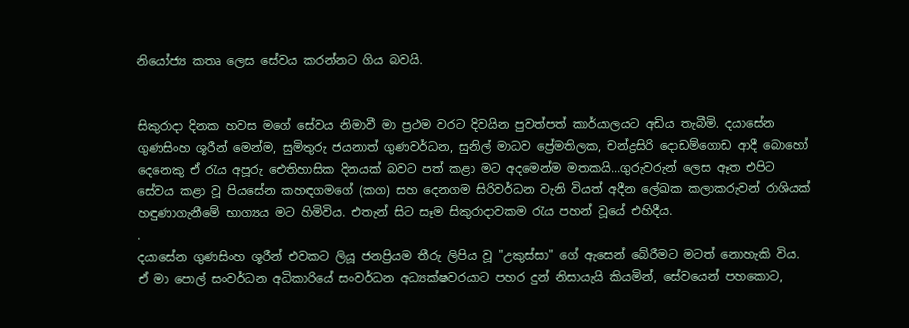නියෝජ්‍ය කතෘ ලෙස සේවය කරන්නට ගිය බවයි.


සිකුරාදා දිනක හවස මගේ සේවය නිමාවී මා ප්‍රථම වරට දිවයින පුවත්පත් කාර්යාලයට අඩිය තැබීමි. දයාසේන ගුණසිංහ ශූරීන් මෙන්ම, සුමිතුරු ජයනාත් ගුණවර්ධන, සුනිල් මාධව ප්‍රේමතිලක, චන්ද්‍රසිරි දොඩම්ගොඩ ආදී බොහෝ දෙනෙකු ඒ රැය අපූරු ඓතිහාසික දිනයක් බවට පත් කළා මට අදමෙන්ම මතකයි...ගුරුවරුන් ලෙස ඈත එපිට සේවය කළා වූ පියසේන කහඳගමගේ (කග) සහ දෙනගම සිරිවර්ධන වැනි වියත් අදීන ලේඛක කලාකරුවන් රාශියක් හඳුණාගැනීමේ භාග්‍යය මට හිමිවිය. එතැන් සිට සෑම සිකුරාදාවකම රැය පහන් වූයේ එහිදීය.
.
දයාසේන ගුණසිංහ ශූරීන් එවකට ලියූ ජනප්‍රියම තීරු ලිපිය වූ "උකුස්සා" ගේ ඇසෙන් බේරීමට මටත් නොහැකි විය. ඒ මා පොල් සංවර්ධන අධිකාරියේ සංවර්ධන අධ්‍යක්ෂවරයාට පහර දුන් නිසායැයි කියමින්, සේවයෙන් පහකොට,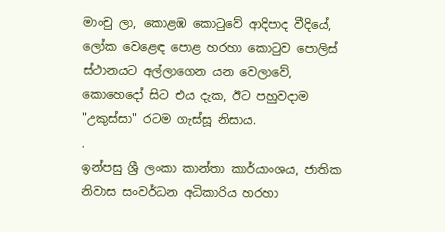මාංචු ලා, කොළඹ කොටුවේ ආදිපාද වීදියේ, ලෝක වෙළෙඳ පොළ හරහා කොටුව පොලිස් ස්ථානයට අල්ලාගෙන යන වෙලාවේ,  කොහෙදෝ සිට එය දැක, ඊට පහුවදාම "උකුස්සා" රටම ගැස්සූ නිසාය.
.
ඉන්පසු ශ්‍රී ලංකා කාන්තා කාර්යාංශය, ජාතික නිවාස සංවර්ධන අධිකාරිය හරහා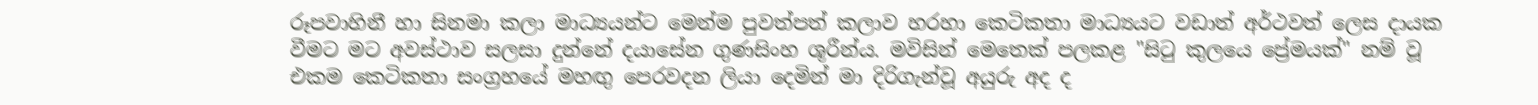රූපවාහිනී හා සිනමා කලා මාධ්‍යයන්ට මෙන්ම පුවත්පත් කලාව හරහා කෙටිකතා මාධ්‍යයට වඩාත් අර්ථවත් ලෙස දායක වීමට මට අවස්ථාව සලසා දුන්නේ දයාසේන ගුණසිංහ ශූරීන්ය. මවිසින් මෙතෙක් පලකළ "සිටු කුලයෙ ප්‍රේමයක්" නම් වූ එකම කෙටිකතා සංග්‍රහයේ මහඟු පෙරවදන ලියා දෙමින් මා දිරිගැන්වූ අයුරු අද ද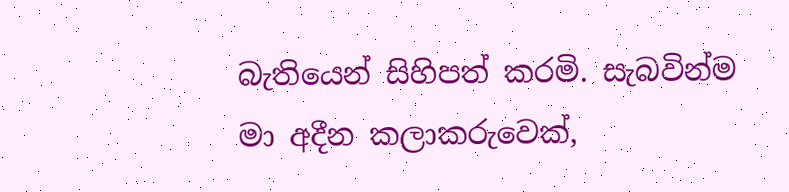බැතියෙන් සිහිපත් කරමි. සැබවින්ම මා අදීන කලාකරුවෙක්,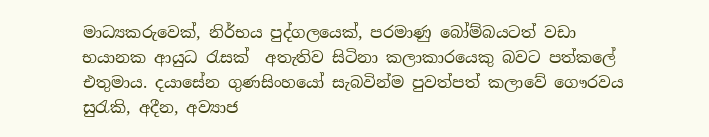මාධ්‍යකරුවෙක්, නිර්භය පුද්ගලයෙක්, පරමාණු බෝම්බයටත් වඩා භයානක ආයුධ රැසක්  අතැතිව සිටිනා කලාකාරයෙකු බවට පත්කලේ එතුමාය. දයාසේන ගුණසිංහයෝ සැබවින්ම පුවත්පත් කලාවේ ගෞරවය සුරැකි, අදීන, අව්‍යාජ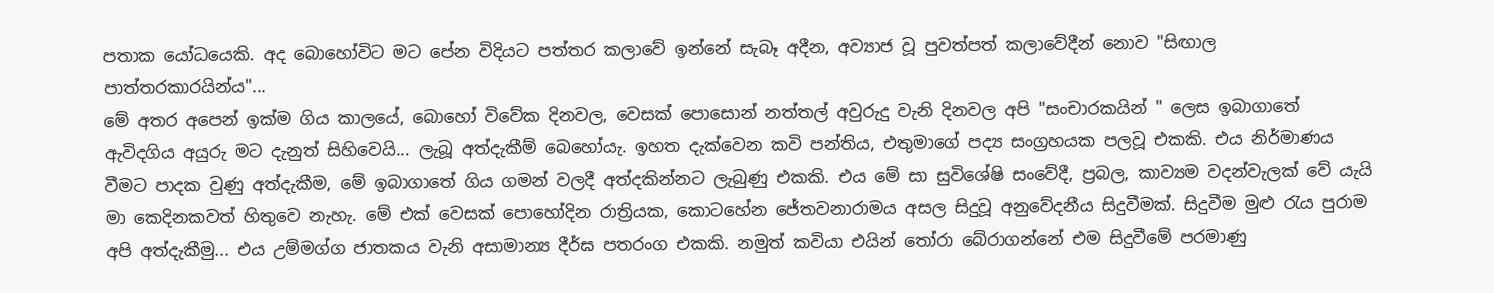පතාක යෝධයෙකි. අද බොහෝවිට මට පේන විදියට පත්තර කලාවේ ඉන්නේ සැබෑ අදීන, අව්‍යාජ වූ පුවත්පත් කලාවේදීන් නොව "සිඟාල පාත්තරකාරයින්ය"...
මේ අතර අපෙන් ඉක්ම ගිය කාලයේ, බොහෝ විවේක දිනවල, වෙසක් පොසොන් නත්තල් අවුරුදු වැනි දිනවල අපි "සංචාරකයින් " ලෙස ඉබාගාතේ ඇවිදගිය අයුරු මට දැනුත් සිහිවෙයි... ලැබූ අත්දැකීම් බෙහෝයැ. ඉහත දැක්වෙන කවි පන්තිය, එතුමාගේ පද්‍ය සංග්‍රහයක පලවූ එකකි. එය නිර්මාණය වීමට පාදක වුණු අත්දැකීම, මේ ඉබාගාතේ ගිය ගමන් වලදී අත්දකින්නට ලැබුණු එකකි. එය මේ සා සුවිශේෂි සංවේදී, ප්‍රබල, කාව්‍යම වදන්වැලක් වේ යැයි මා කෙදිනකවත් හිතුවෙ නැහැ. මේ එක් වෙසක් පොහෝදින රාත්‍රියක, කොටහේන ජේතවනාරාමය අසල සිදුවූ අනුවේදනීය සිදුවීමක්. සිදුවීම මුළු රැය පුරාම අපි අත්දැකීමු... එය උම්මග්ග ජාතකය වැනි අසාමාන්‍ය දීර්ඝ පතරංග එකකි. නමුත් කවියා එයින් තෝරා බේරාගන්නේ එම සිදුවීමේ පරමාණු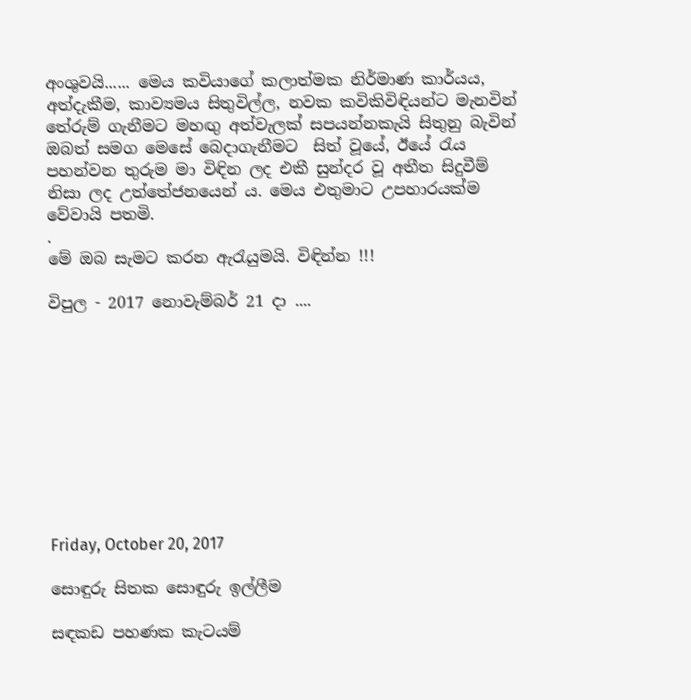අංශුවයි...... මෙය කවියාගේ කලාත්මක නිර්මාණ කාර්යය, අත්දැකීම, කාව්‍යමය සිතුවිල්ල, නවක කවිකිවිඳියන්ට මැනවින් තේරුම් ගැනීමට මහඟු අත්වැලක් සපයන්නකැයි සිතුනු බැවින් ඔබත් සමග මෙසේ බෙදාගැනීමට  සිත් වූයේ, ඊයේ රැය පහන්වන තුරුම මා විඳින ලද එකී සුන්දර වූ අතීත සිදුවීම් නිසා ලද උත්තේජනයෙන් ය. මෙය එතුමාට උපහාරයක්ම වේවායි පතමි.
.
මේ ඔබ සැමට කරන ඇරැයුමයි. විඳින්න !!!

විපුල - 2017 නොවැම්බර් 21 දා ....










Friday, October 20, 2017

සොඳුරු සිතක සොඳුරු ඉල්ලීම

සඳකඩ පහණක කැටයම්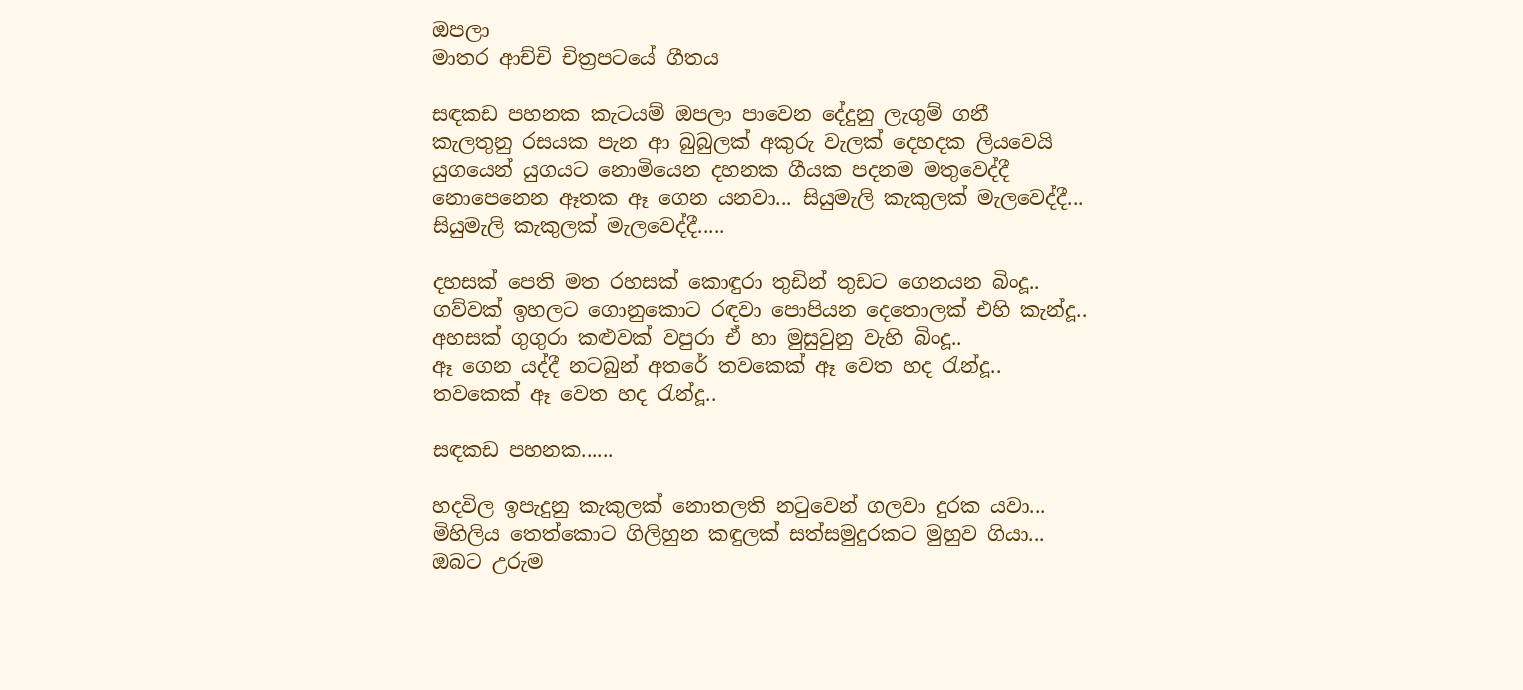ඔපලා
මාතර ආච්චි චිත්‍රපටයේ ගීතය

සඳකඩ පහනක කැටයම් ඔපලා පාවෙන දේදුනු ලැගුම් ගනී
කැලතුනු රසයක පැන ආ බුබුලක් අකුරු වැලක් දෙහදක ලියවෙයි
යුගයෙන් යුගයට නොමියෙන දහනක ගීයක පදනම මතුවෙද්දී
නොපෙනෙන ඈතක ඈ ගෙන යනවා... සියුමැලි කැකුලක් මැලවෙද්දී...
සියුමැලි කැකුලක් මැලවෙද්දී.....

දහසක් පෙති මත රහසක් කොඳුරා තුඩින් තුඩට ගෙනයන බිංදූ..
ගව්වක් ඉහලට ගොනුකොට රඳවා පොපියන දෙතොලක් එහි කැන්දූ..
අහසක් ගුගුරා කළුවක් වපුරා ඒ හා මුසුවුනු වැහි බිංදූ..
ඈ ගෙන යද්දී නටබුන් අතරේ තවකෙක් ඈ වෙත හද රැන්දූ..
තවකෙක් ඈ වෙත හද රැන්දූ..

සඳකඩ පහනක......

හදවිල ඉපැදුනු කැකුලක් නොතලති නටුවෙන් ගලවා දුරක යවා...
මිහිලිය තෙත්කොට ගිලිහුන කඳුලක් සත්සමුදුරකට මුහුව ගියා...
ඔබට උරුම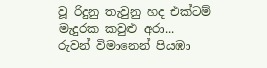වූ රිදුනු තැවුනු හද එක්ටම් මැදුරක කවුළු අරා...
රුවන් විමානෙන් පියඹා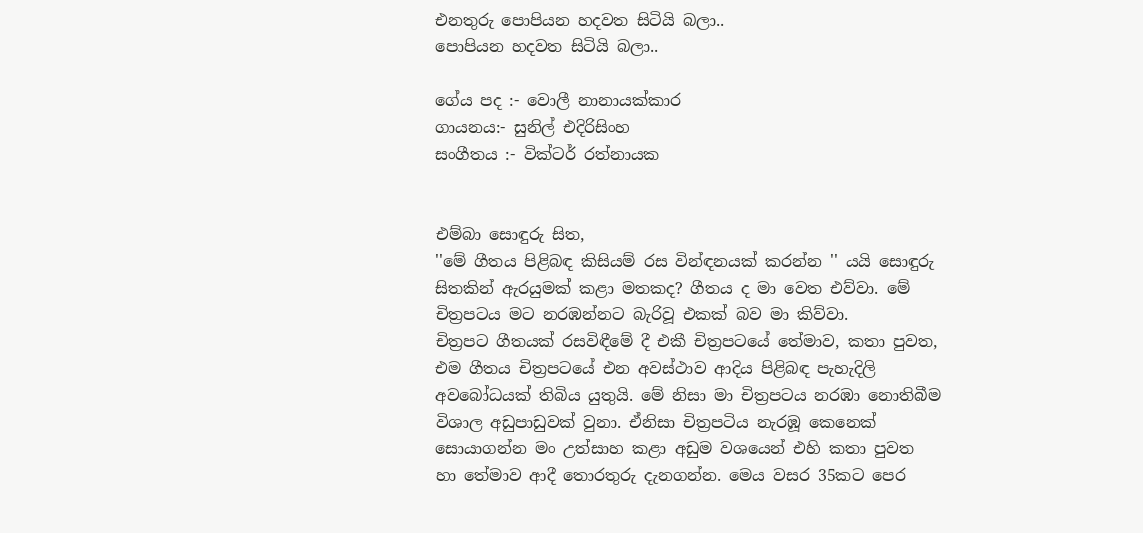එනතුරු පොපියන හදවත සිටියි බලා..
පොපියන හදවත සිටියි බලා..

ගේය පද :- වොලී නානායක්කාර
ගායනය:- සුනිල් එදිරිසිංහ
සංගීතය :- වික්ටර් රත්නායක


එම්බා සොඳුරු සිත,
''මේ ගීතය පිළිබඳ කිසියම් රස වින්ඳනයක් කරන්න '' යයි සොඳුරු සිතකින් ඇරයුමක් කළා මතකද? ගීතය ද මා වෙත එව්වා. මේ චිත්‍රපටය මට නරඹන්නට බැරිවූ එකක් බව මා කිව්වා.
චිත්‍රපට ගීතයක් රසවිඳීමේ දී එකී චිත්‍රපටයේ තේමාව, කතා පුවත, එම ගීතය චිත්‍රපටයේ එන අවස්ථාව ආදිය පිළිබඳ පැහැදිලි අවබෝධයක් තිබිය යුතුයි. මේ නිසා මා චිත්‍රපටය නරඹා නොතිබීම විශාල අඩුපාඩුවක් වුනා. ඒනිසා චිත්‍රපටිය නැරඹූ කෙනෙක් සොයාගන්න මං උත්සාහ කළා අඩුම වශයෙන් එහි කතා පුවත හා තේමාව ආදී තොරතුරු දැනගන්න. මෙය වසර 35කට පෙර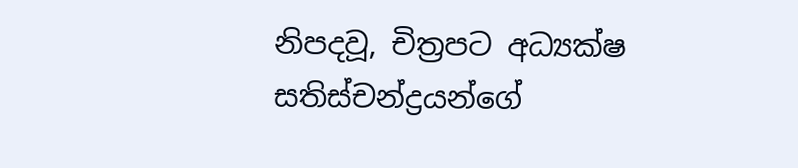නිපදවූ, චිත්‍රපට අධ්‍යක්ෂ සතිස්චන්ද්‍රයන්ගේ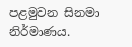පළමුවන සිනමා නිර්මාණය.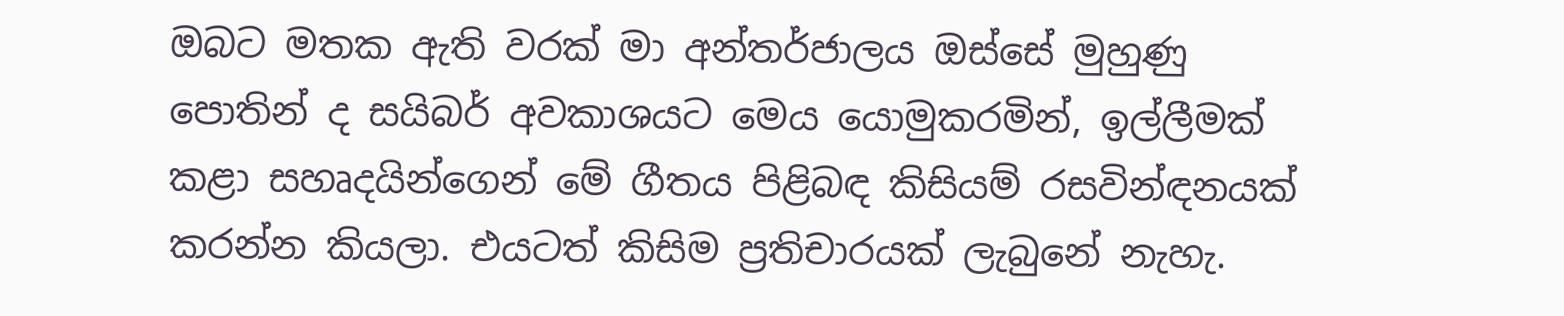ඔබට මතක ඇති වරක් මා අන්තර්ජාලය ඔස්සේ මුහුණු පොතින් ද සයිබර් අවකාශයට මෙය යොමුකරමින්, ඉල්ලීමක් කළා සහෘදයින්ගෙන් මේ ගීතය පිළිබඳ කිසියම් රසවින්ඳනයක් කරන්න කියලා. එයටත් කිසිම ප්‍රතිචාරයක් ලැබුනේ නැහැ.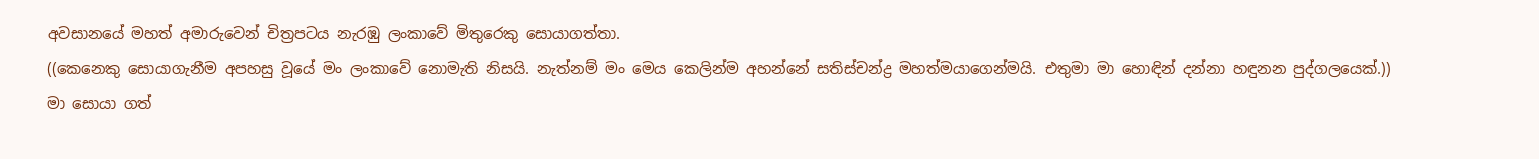අවසානයේ මහත් අමාරුවෙන් චිත්‍රපටය නැරඹු ලංකාවේ මිතුරෙකු සොයාගත්තා.
((කෙනෙකු සොයාගැනීම අපහසු වූයේ මං ලංකාවේ නොමැති නිසයි. නැත්නම් මං මෙය කෙලින්ම අහන්නේ සතිස්චන්ද්‍ර මහත්මයාගෙන්මයි. එතුමා මා හොඳින් දන්නා හඳුනන පුද්ගලයෙක්.))
මා සොයා ගත්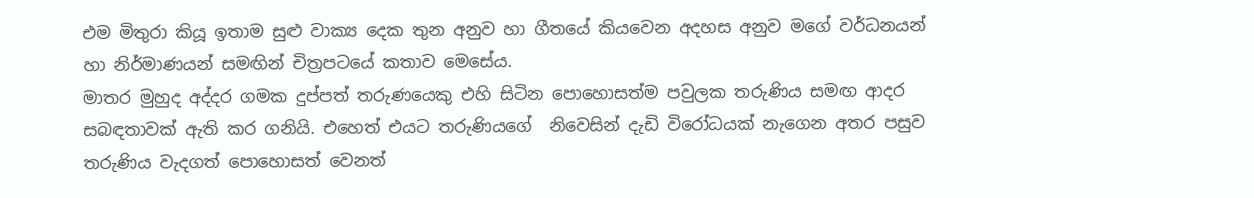එම මිතුරා කියූ ඉතාම සුළු වාක්‍ය දෙක තුන අනුව හා ගීතයේ කියවෙන අදහස අනුව මගේ වර්ධනයන් හා නිර්මාණයන් සමඟින් චිත්‍රපටයේ කතාව මෙසේය.
මාතර මුහුද අද්දර ගමක දුප්පත් තරුණයෙකු එහි සිටින පොහොසත්ම පවුලක තරුණිය සමඟ ආදර සබඳතාවක් ඇති කර ගනියි. එහෙත් එයට තරුණියගේ  නිවෙසින් දැඩි විරෝධයක් නැගෙන අතර පසුව තරුණිය වැදගත් පොහොසත් වෙනත්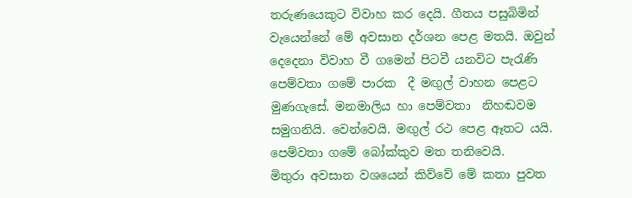තරුණයෙකුට විවාහ කර දෙයි. ගීතය පසුබිමින් වැයෙන්නේ මේ අවසාන දර්ශන පෙළ මතයි. ඔවුන් දෙදෙනා විවාහ වී ගමෙන් පිටවී යනවිට පැරැණි පෙම්වතා ගමේ පාරක  දී මඟුල් වාහන පෙළට මුණගැසේ. මනමාලිය හා පෙම්වතා  නිහඬවම සමුගනියි. වෙන්වෙයි. මඟුල් රථ පෙළ ඈතට යයි. පෙම්වතා ගමේ බෝක්කුව මත තනිවෙයි.
මිතුරා අවසාන වශයෙන් කිව්වේ මේ කතා පුවත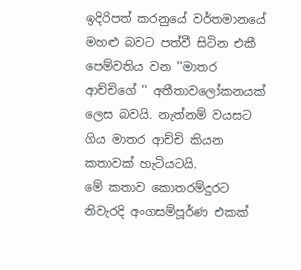ඉදිරිපත් කරනුයේ වර්තමානයේ මහළු බවට පත්වී සිටින එකී පෙම්වතිය වන ''මාතර ආච්චිගේ '' අතීතාවලෝකනයක් ලෙස බවයි. නැත්නම් වයසට ගිය මාතර ආච්චි කියන කතාවක් හැටියටයි.
මේ කතාව කොතරම්දුරට නිවැරදි අංගසම්පූර්ණ එකක්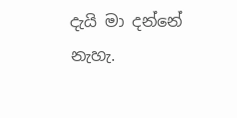දැයි මා දන්නේ නැහැ.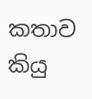කතාව කියු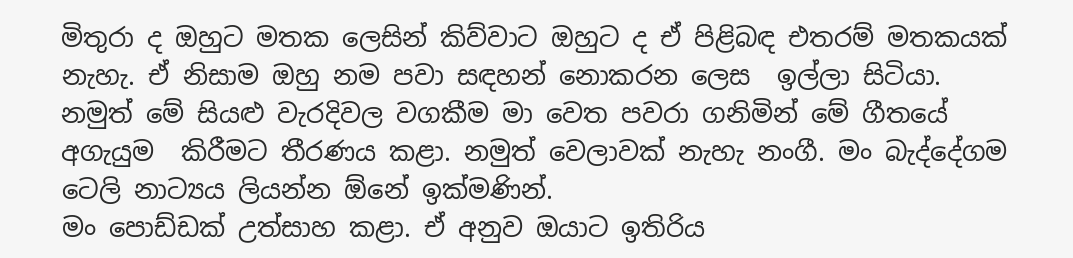මිතුරා ද ඔහුට මතක ලෙසින් කිව්වාට ඔහුට ද ඒ පිළිබඳ එතරම් මතකයක් නැහැ. ඒ නිසාම ඔහු නම පවා සඳහන් නොකරන ලෙස  ඉල්ලා සිටියා. නමුත් මේ සියළු වැරදිවල වගකීම මා වෙත පවරා ගනිමින් මේ ගීතයේ අගැයුම  කිරීමට තීරණය කළා. නමුත් වෙලාවක් නැහැ නංගී. මං බැද්දේගම ටෙලි නාට්‍යය ලියන්න ඕනේ ඉක්මණින්.
මං පොඩ්ඩක් උත්සාහ කළා. ඒ අනුව ඔයාට ඉතිරිය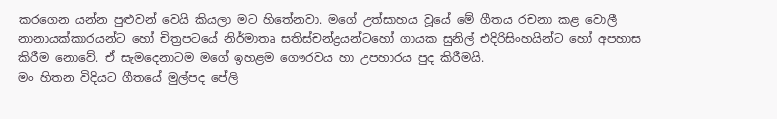කරගෙන යන්න පුළුවන් වෙයි කියලා මට හිතේනවා. මගේ උත්සාහය වූයේ මේ ගීතය රචනා කළ වොලී නානායක්කාරයන්ට හෝ චිත්‍රපටයේ නිර්මාතෘ සතිස්චන්ද්‍රයන්ටහෝ ගායක සුනිල් එදිරිසිංහයින්ට හෝ අපහාස කිරීම නොවේ. ඒ සැමදෙනාටම මගේ ඉහළම ගෞරවය හා උපහාරය පුද කිරීමයි.
මං හිතන විදියට ගීතයේ මුල්පද පේලි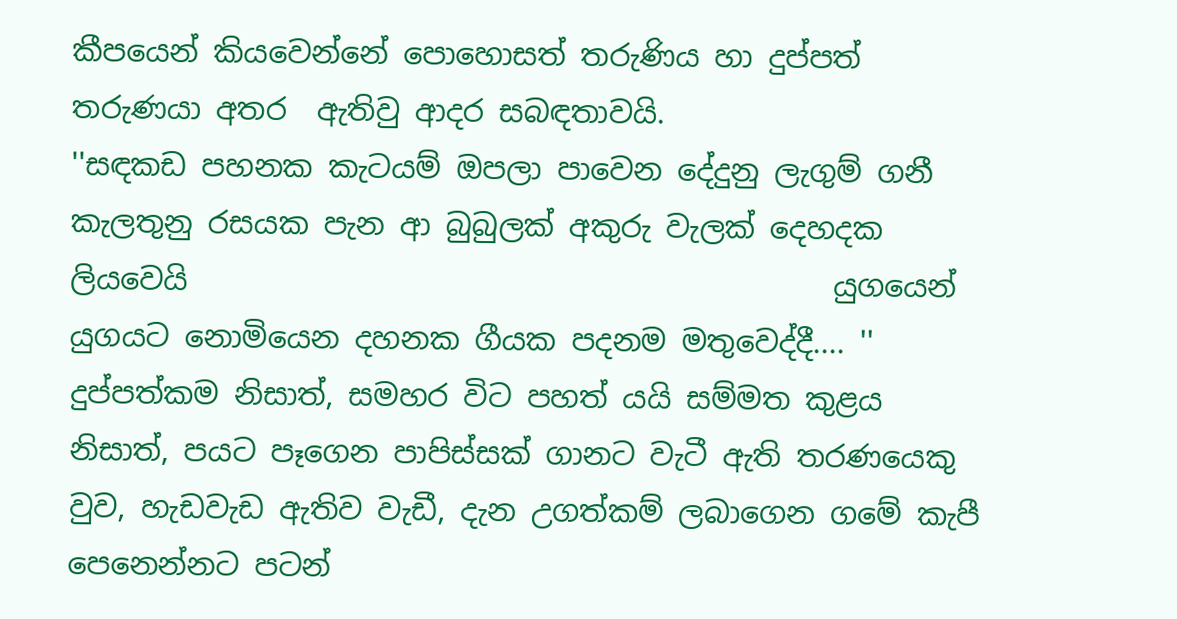කීපයෙන් කියවෙන්නේ පොහොසත් තරුණිය හා දුප්පත් තරුණයා අතර  ඇතිවු ආදර සබඳතාවයි.
''සඳකඩ පහනක කැටයම් ඔපලා පාවෙන දේදුනු ලැගුම් ගනී
කැලතුනු රසයක පැන ආ බුබුලක් අකුරු වැලක් දෙහදක ලියවෙයි                                           යුගයෙන් යුගයට නොමියෙන දහනක ගීයක පදනම මතුවෙද්දී.... ''
දුප්පත්කම නිසාත්, සමහර විට පහත් යයි සම්මත කුළය නිසාත්, පයට පෑගෙන පාපිස්සක් ගානට වැටී ඇති තරණයෙකු වුව, හැඩවැඩ ඇතිව වැඩී, දැන උගත්කම් ලබාගෙන ගමේ කැපී පෙනෙන්නට පටන්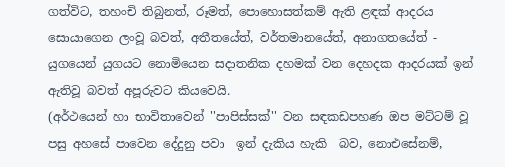ගත්විට, තහංචි තිබුනත්, රූමත්, පොහොසත්කම් ඇති ළඳක් ආදරය සොයාගෙන ලංවූ බවත්, අතීතයේත්, වර්තමානයේත්, අනාගතයේත් - යුගයෙන් යුගයට නොමියෙන සදාතනික දහමක් වන දෙහදක ආදරයක් ඉන් ඇතිවූ බවත් අපූරුවට කියවෙයි.
(අර්ථයෙන් හා භාවිතාවෙන් ''පාපිස්සක්'' වන සඳකඩපහණ ඔප මට්ටම් වූ  පසු අහසේ පාවෙන දේදුනු පවා  ඉන් දැකිය හැකි  බව, නොඑසේනම්,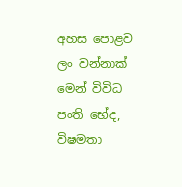අහස පොළව ලං වන්නාක් මෙන් විවිධ පංති භේද, විෂමතා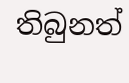තිබුනත්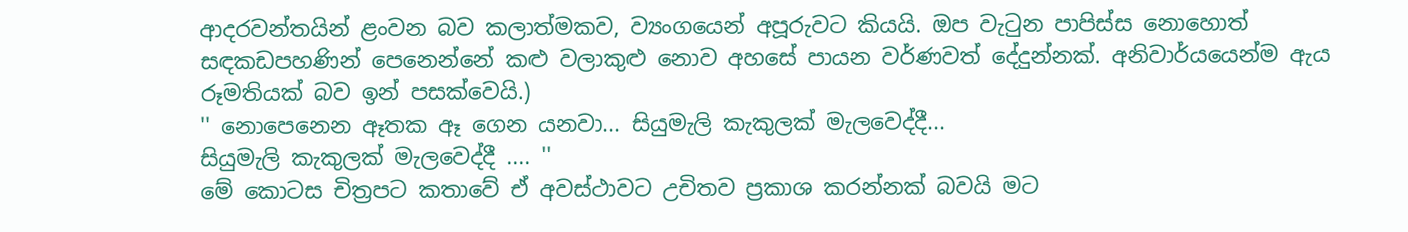ආදරවන්තයින් ළංවන බව කලාත්මකව, ව්‍යංගයෙන් අපූරුවට කියයි. ඔප වැටුන පාපිස්ස නොහොත් සඳකඩපහණින් පෙනෙන්නේ කළු වලාකුළු නොව අහසේ පායන වර්ණවත් දේදුන්නක්. අනිවාර්යයෙන්ම ඇය රූමතියක් බව ඉන් පසක්වෙයි.)
'' නොපෙනෙන ඈතක ඈ ගෙන යනවා... සියුමැලි කැකුලක් මැලවෙද්දී...
සියුමැලි කැකුලක් මැලවෙද්දී .... ''
මේ කොටස චිත්‍රපට කතාවේ ඒ අවස්ථාවට උචිතව ප්‍රකාශ කරන්නක් බවයි මට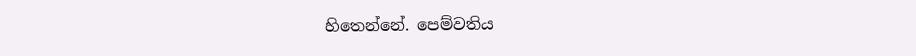හිතෙන්නේ. පෙම්වතිය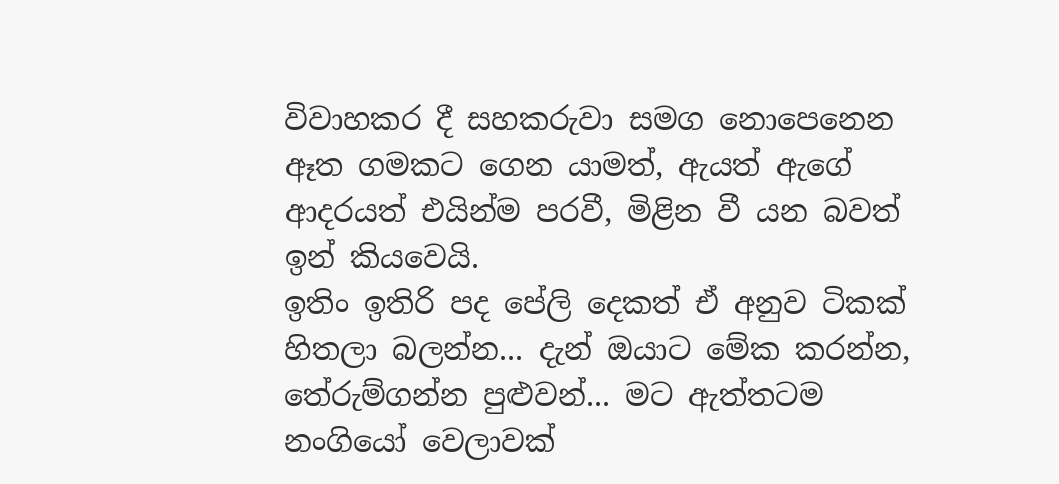විවාහකර දී සහකරුවා සමග නොපෙනෙන ඈත ගමකට ගෙන යාමත්, ඇයත් ඇගේ ආදරයත් එයින්ම පරවී, මිළින වී යන බවත් ඉන් කියවෙයි.
ඉතිං ඉතිරි පද පේලි දෙකත් ඒ අනුව ටිකක් හිතලා බලන්න... දැන් ඔයාට මේක කරන්න, තේරුම්ගන්න පුළුවන්... මට ඇත්තටම නංගියෝ වෙලාවක්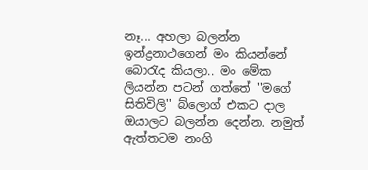නෑ... අහලා බලන්න ඉන්ද්‍රනාථගෙන් මං කියන්නේ බොරැද කියලා.. මං මේක ලියන්න පටන් ගත්තේ ''මගේ සිතිවිලි'' බ්ලොග් එකට දාල ඔයාලට බලන්න දෙන්න. නමුත් ඇත්තටම නංගි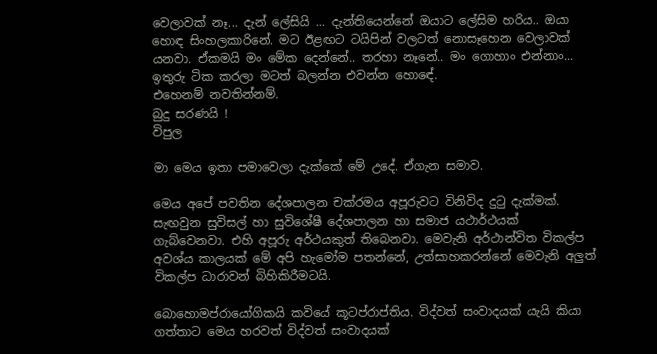වෙලාවක් නෑ... දැන් ලේසියි ... දැන්තියෙන්නේ ඔයාට ලේසිම හරිය.. ඔයා හොඳ සිංහලකාරිනේ. මට ඊළඟට ටයිපින් වලටත් නොසෑහෙන වෙලාවක් යනවා. ඒකමයි මං මේක දෙන්නේ.. තරහා නෑනේ.. මං ගොහාං එන්නාං... ඉතුරු ටික කරලා මටත් බලන්න එවන්න හො‍ඳේ.
එහෙනම් නවතින්නම්.
බුදු සරණයි !
විපුල

මා මෙය ඉතා පමාවෙලා දැක්කේ මේ උදේ. ඒගැන සමාව.

මෙය අපේ පවතින දේශපාලන චක්රමය අපූරුවට විනිවිද දුටු දැක්මක්. සැඟවුන සුවිසල් හා සුවිශේෂී දේශපාලන හා සමාජ යථාර්ථයක් ගැබ්වෙනවා. එහි අපූරු අර්ථයකුත් තිබෙනවා. මෙවැනි අර්ථාන්විත විකල්ප අවශ්ය කාලයක් මේ අපි හැමෝම පතන්නේ, උත්සාහකරන්නේ මෙවැනි අලුත් විකල්ප ධාරාවන් බිහිකිරීමටයි.

බොහොමප්රායෝගිකයි කවියේ කූටප්රාප්තිය. විද්වත් සංවාදයක් යැයි කියා ගත්තාට මෙය හරවත් විද්වත් සංවාදයක්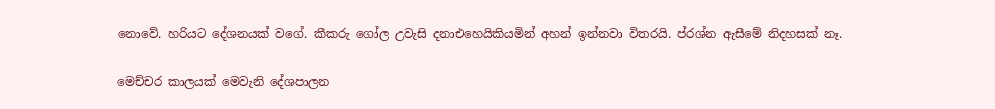නොවේ. හරියට දේශනයක් වගේ. කීකරු ගෝල උවැසි දනාඑහෙයිකියමින් අහන් ඉන්නවා විතරයි. ප්රශ්න ඇසීමේ නිදහසක් නෑ.

මෙච්චර කාලයක් මෙවැනි දේශපාලන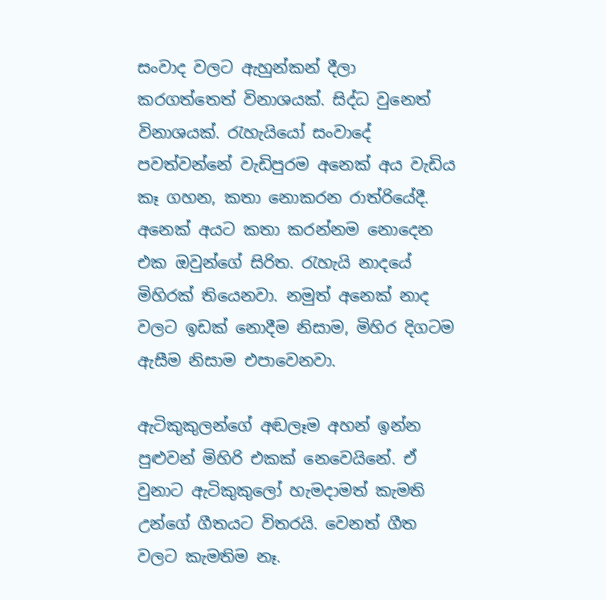සංවාද වලට ඇහුන්කන් දීලා කරගත්තෙත් විනාශයක්. සිද්ධ වුනෙත් විනාශයක්. රැහැයියෝ සංවාදේ පවත්වන්නේ වැඩිපුරම අනෙක් අය වැඩිය කෑ ගහන, කතා නොකරන රාත්රියේදී. අනෙක් අයට කතා කරන්නම නොදෙන එක ඔවුන්ගේ සිරිත. රැහැයි නාදයේ මිහිරක් තියෙනවා. නමුත් අනෙක් නාද වලට ඉඩක් නොදීම නිසාම, මිහිර දිගටම ඇසීම නිසාම එපාවෙනවා.

ඇටිකුකුලන්ගේ අඬලෑම අහන් ඉන්න පුළුවන් මිහිරි එකක් නෙවෙයිනේ. ඒ වුනාට ඇටිකුකුලෝ හැමදාමත් කැමති උන්ගේ ගීතයට විතරයි. වෙනත් ගීත වලට කැමතිම නෑ.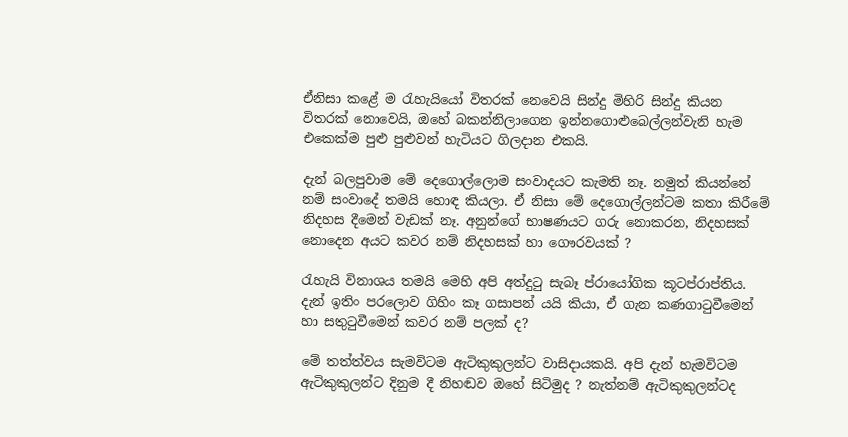ඒනිසා කළේ ම රැහැයියෝ විතරක් නෙවෙයි සින්දු මිහිරි සින්දු කියන විතරක් නොවෙයි, ඔහේ බකන්නිලාගෙන ඉන්නගොළුබෙල්ලන්වැනි හැම එකෙක්ම පුළු පුළුවන් හැටියට ගිලදාන එකයි.

දැන් බලපුවාම මේ දෙගොල්ලොම සංවාදයට කැමති නෑ. නමුත් කියන්නේ නම් සංවාදේ තමයි හොඳ කියලා. ඒ නිසා මේ දෙගොල්ලන්ටම කතා කිරීමේ නිදහස දීමෙන් වැඩක් නෑ. අනුන්ගේ භාෂණයට ගරු නොකරන, නිදහසක් නොදෙන අයට කවර නම් නිදහසක් හා ගෞරවයක් ?

රැහැයි විනාශය තමයි මෙහි අපි අත්දුටු සැබෑ ප්රායෝගික කූටප්රාප්තිය. දැන් ඉතිං පරලොව ගිහිං කෑ ගසාපන් යයි කියා, ඒ ගැන කණගාටුවීමෙන් හා සතුටුවීමෙන් කවර නම් පලක් ද?

මේ තත්ත්වය සැමවිටම ඇටිකුකුලන්ට වාසිදායකයි. අපි දැන් හැමවිටම ඇටිකුකුලන්ට දිනුම දී නිහඬව ඔහේ සිටිමුද ? නැත්නම් ඇටිකුකුලන්ටද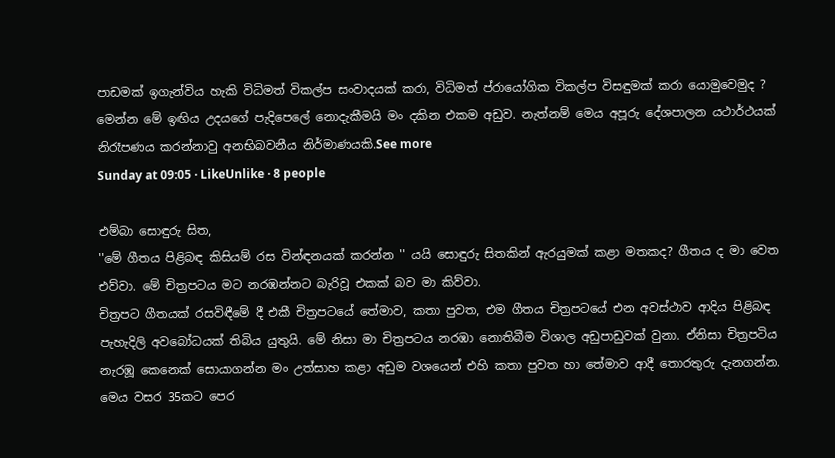පාඩමක් ඉගැන්විය හැකි විධිමත් විකල්ප සංවාදයක් කරා, විධිමත් ප්රායෝගික විකල්ප විසඳුමක් කරා යොමුවෙමුද ? මෙන්න මේ ඉඟිය උදයගේ පැදිපෙලේ නොදැකීමයි මං දකින එකම අඩුව. නැත්නම් මෙය අපූරු දේශපාලන යථාර්ථයක් නිරෑපණය කරන්නාවු අනභිබවනීය නිර්මාණයකි.See more
Sunday at 09:05 · LikeUnlike · 8 people

එම්බා සොඳුරු සිත,
''මේ ගීතය පිළිබඳ කිසියම් රස වින්ඳනයක් කරන්න '' යයි සොඳුරු සිතකින් ඇරයුමක් කළා මතකද? ගීතය ද මා වෙත එව්වා. මේ චිත්‍රපටය මට නරඹන්නට බැරිවූ එකක් බව මා කිව්වා.
චිත්‍රපට ගීතයක් රසවිඳීමේ දී එකී චිත්‍රපටයේ තේමාව, කතා පුවත, එම ගීතය චිත්‍රපටයේ එන අවස්ථාව ආදිය පිළිබඳ පැහැදිලි අවබෝධයක් තිබිය යුතුයි. මේ නිසා මා චිත්‍රපටය නරඹා නොතිබීම විශාල අඩුපාඩුවක් වුනා. ඒනිසා චිත්‍රපටිය නැරඹූ කෙනෙක් සොයාගන්න මං උත්සාහ කළා අඩුම වශයෙන් එහි කතා පුවත හා තේමාව ආදී තොරතුරු දැනගන්න. මෙය වසර 35කට පෙර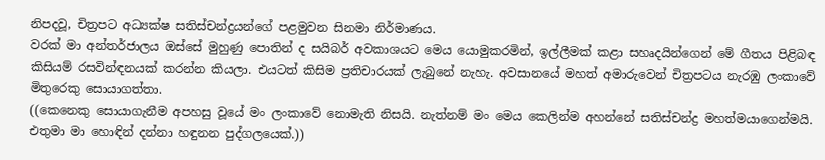නිපදවූ, චිත්‍රපට අධ්‍යක්ෂ සතිස්චන්ද්‍රයන්ගේ පළමුවන සිනමා නිර්මාණය.
වරක් මා අන්තර්ජාලය ඔස්සේ මුහුණු පොතින් ද සයිබර් අවකාශයට මෙය යොමුකරමින්, ඉල්ලීමක් කළා සහෘදයින්ගෙන් මේ ගීතය පිළිබඳ කිසියම් රසවින්ඳනයක් කරන්න කියලා. එයටත් කිසිම ප්‍රතිචාරයක් ලැබුනේ නැහැ. අවසානයේ මහත් අමාරුවෙන් චිත්‍රපටය නැරඹු ලංකාවේ මිතුරෙකු සොයාගත්තා.
((කෙනෙකු සොයාගැනීම අපහසු වූයේ මං ලංකාවේ නොමැති නිසයි. නැත්නම් මං මෙය කෙලින්ම අහන්නේ සතිස්චන්ද්‍ර මහත්මයාගෙන්මයි. එතුමා මා හොඳින් දන්නා හඳුනන පුද්ගලයෙක්.))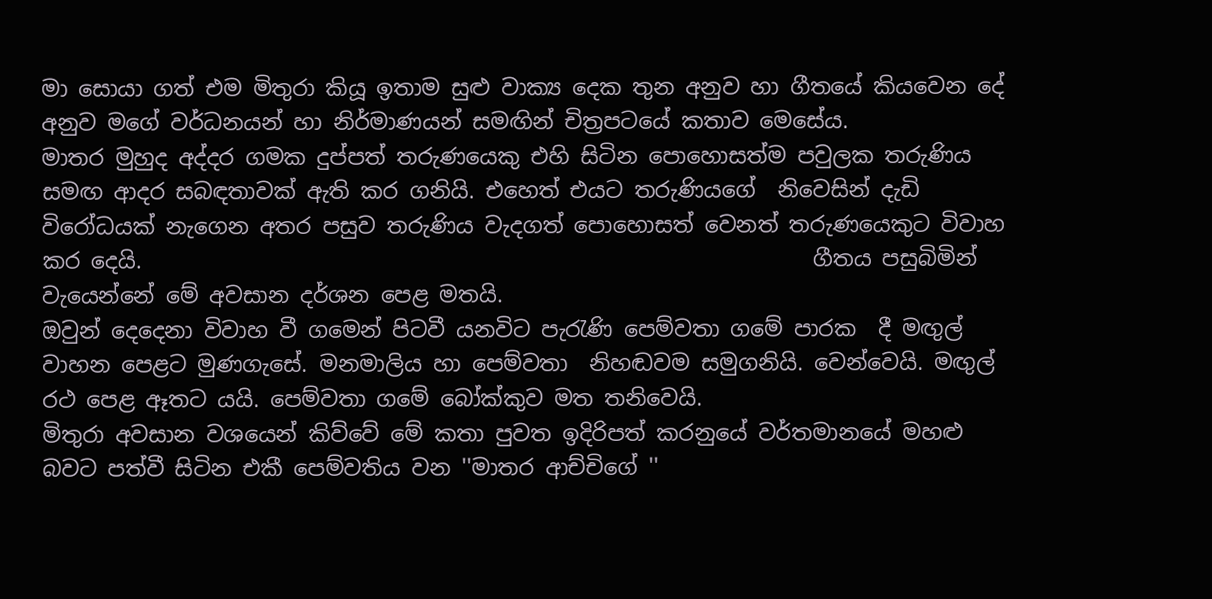මා සොයා ගත් එම මිතුරා කියූ ඉතාම සුළු වාක්‍ය දෙක තුන අනුව හා ගීතයේ කියවෙන දේ අනුව මගේ වර්ධනයන් හා නිර්මාණයන් සමඟින් චිත්‍රපටයේ කතාව මෙසේය.
මාතර මුහුද අද්දර ගමක දුප්පත් තරුණයෙකු එහි සිටින පොහොසත්ම පවුලක තරුණිය සමඟ ආදර සබඳතාවක් ඇති කර ගනියි. එහෙත් එයට තරුණියගේ  නිවෙසින් දැඩි විරෝධයක් නැගෙන අතර පසුව තරුණිය වැදගත් පොහොසත් වෙනත් තරුණයෙකුට විවාහ කර දෙයි.                                                             ගීතය පසුබිමින් වැයෙන්නේ මේ අවසාන දර්ශන පෙළ මතයි.                                                            ඔවුන් දෙදෙනා විවාහ වී ගමෙන් පිටවී යනවිට පැරැණි පෙම්වතා ගමේ පාරක  දී මඟුල් වාහන පෙළට මුණගැසේ. මනමාලිය හා පෙම්වතා  නිහඬවම සමුගනියි. වෙන්වෙයි. මඟුල් රථ පෙළ ඈතට යයි. පෙම්වතා ගමේ බෝක්කුව මත තනිවෙයි.
මිතුරා අවසාන වශයෙන් කිව්වේ මේ කතා පුවත ඉදිරිපත් කරනුයේ වර්තමානයේ මහළු බවට පත්වී සිටින එකී පෙම්වතිය වන ''මාතර ආච්චිගේ ''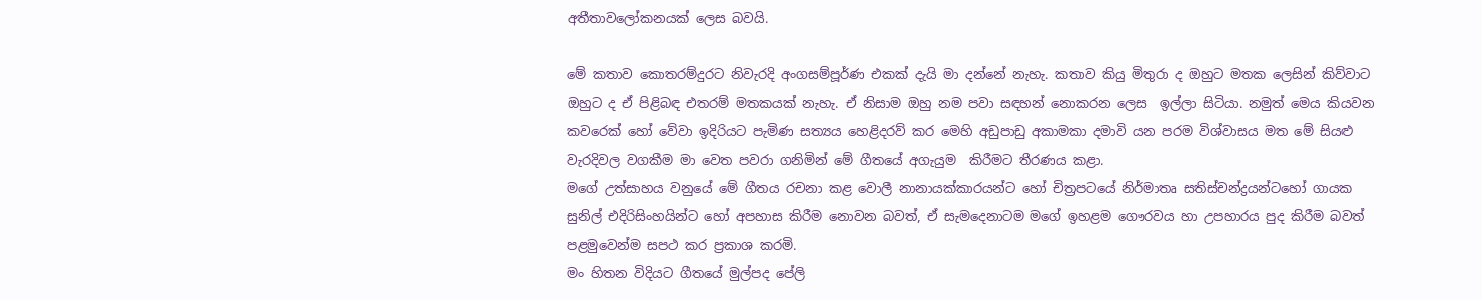අතීතාවලෝකනයක් ලෙස බවයි.

මේ කතාව කොතරම්දුරට නිවැරදි අංගසම්පූර්ණ එකක් දැයි මා දන්නේ නැහැ. කතාව කියු මිතුරා ද ඔහුට මතක ලෙසින් කිව්වාට ඔහුට ද ඒ පිළිබඳ එතරම් මතකයක් නැහැ. ඒ නිසාම ඔහු නම පවා සඳහන් නොකරන ලෙස  ඉල්ලා සිටියා. නමුත් මෙය කියවන කවරෙක් හෝ වේවා ඉදිරියට පැමිණ සත්‍යය හෙළිදරව් කර මෙහි අඩුපාඩු අකාමකා දමාවි යන පරම විශ්වාසය මත මේ සියළු වැරදිවල වගකීම මා වෙත පවරා ගනිමින් මේ ගීතයේ අගැයුම  කිරීමට තීරණය කළා.
මගේ උත්සාහය වනුයේ මේ ගීතය රචනා කළ වොලී නානායක්කාරයන්ට හෝ චිත්‍රපටයේ නිර්මාතෘ සතිස්චන්ද්‍රයන්ටහෝ ගායක සුනිල් එදිරිසිංහයින්ට හෝ අපහාස කිරීම නොවන බවත්, ඒ සැමදෙනාටම මගේ ඉහළම ගෞරවය හා උපහාරය පුද කිරීම බවත් පළමුවෙන්ම සපථ කර ප්‍රකාශ කරමි.
මං හිතන විදියට ගීතයේ මුල්පද පේලි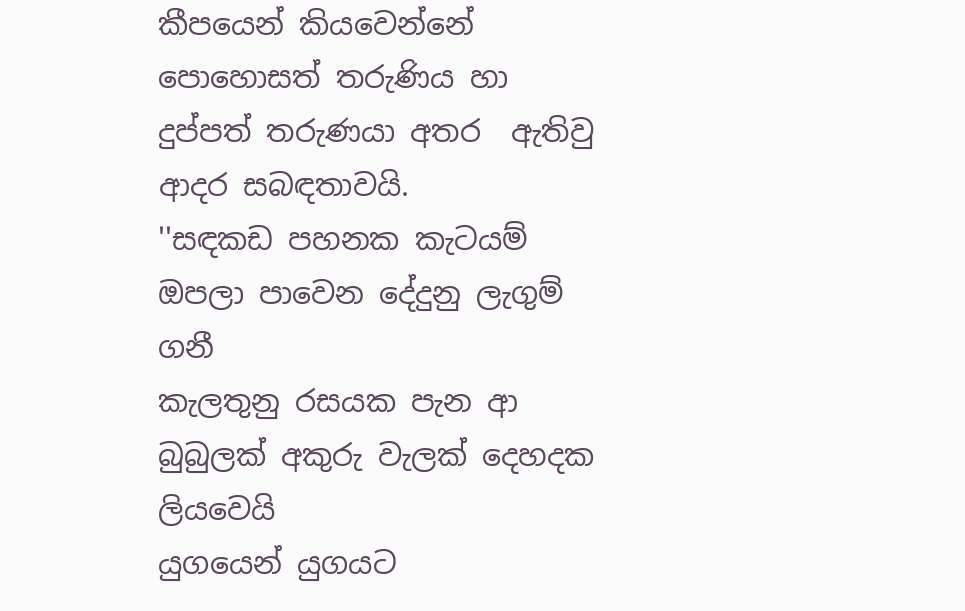කීපයෙන් කියවෙන්නේ පොහොසත් තරුණිය හා දුප්පත් තරුණයා අතර  ඇතිවු ආදර සබඳතාවයි.
''සඳකඩ පහනක කැටයම් ඔපලා පාවෙන දේදුනු ලැගුම් ගනී
කැලතුනු රසයක පැන ආ බුබුලක් අකුරු වැලක් දෙහදක ලියවෙයි                                           යුගයෙන් යුගයට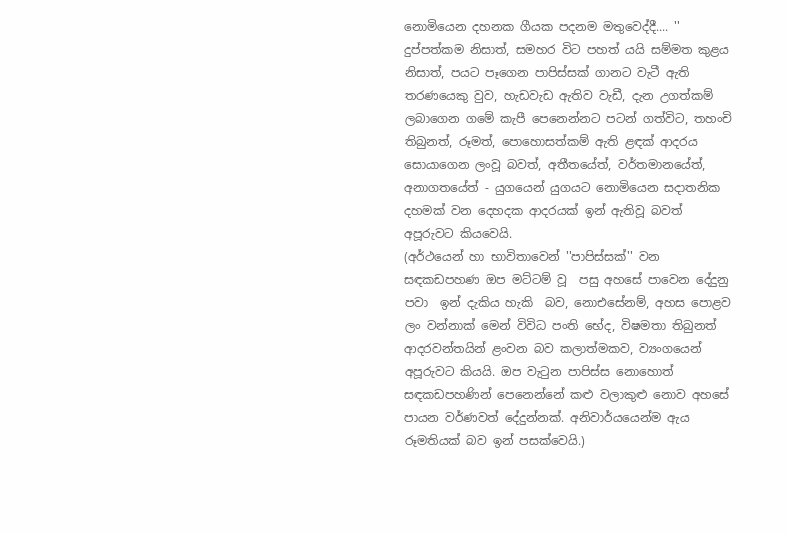නොමියෙන දහනක ගීයක පදනම මතුවෙද්දී.... ''
දුප්පත්කම නිසාත්, සමහර විට පහත් යයි සම්මත කුළය නිසාත්, පයට පෑගෙන පාපිස්සක් ගානට වැටී ඇති තරණයෙකු වුව, හැඩවැඩ ඇතිව වැඩී, දැන උගත්කම් ලබාගෙන ගමේ කැපී පෙනෙන්නට පටන් ගත්විට, තහංචි තිබුනත්, රූමත්, පොහොසත්කම් ඇති ළඳක් ආදරය සොයාගෙන ලංවූ බවත්, අතීතයේත්, වර්තමානයේත්, අනාගතයේත් - යුගයෙන් යුගයට නොමියෙන සදාතනික දහමක් වන දෙහදක ආදරයක් ඉන් ඇතිවූ බවත් අපූරුවට කියවෙයි.
(අර්ථයෙන් හා භාවිතාවෙන් ''පාපිස්සක්'' වන සඳකඩපහණ ඔප මට්ටම් වූ  පසු අහසේ පාවෙන දේදුනු පවා  ඉන් දැකිය හැකි  බව, නොඑසේනම්, අහස පොළව ලං වන්නාක් මෙන් විවිධ පංති භේද, විෂමතා තිබුනත් ආදරවන්තයින් ළංවන බව කලාත්මකව, ව්‍යංගයෙන් අපූරුවට කියයි. ඔප වැටුන පාපිස්ස නොහොත් සඳකඩපහණින් පෙනෙන්නේ කළු වලාකුළු නොව අහසේ පායන වර්ණවත් දේදුන්නක්. අනිවාර්යයෙන්ම ඇය රූමතියක් බව ඉන් පසක්වෙයි.)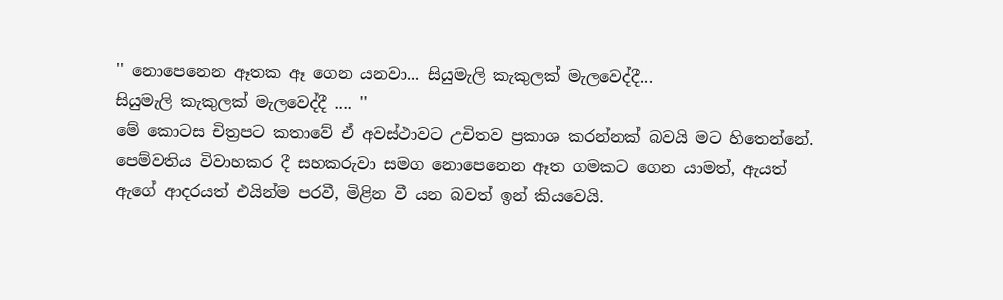'' නොපෙනෙන ඈතක ඈ ගෙන යනවා... සියුමැලි කැකුලක් මැලවෙද්දී...
සියුමැලි කැකුලක් මැලවෙද්දී .... ''
මේ කොටස චිත්‍රපට කතාවේ ඒ අවස්ථාවට උචිතව ප්‍රකාශ කරන්නක් බවයි මට හිතෙන්නේ. පෙම්වතිය විවාහකර දී සහකරුවා සමග නොපෙනෙන ඈත ගමකට ගෙන යාමත්, ඇයත් ඇගේ ආදරයත් එයින්ම පරවී, මිළින වී යන බවත් ඉන් කියවෙයි.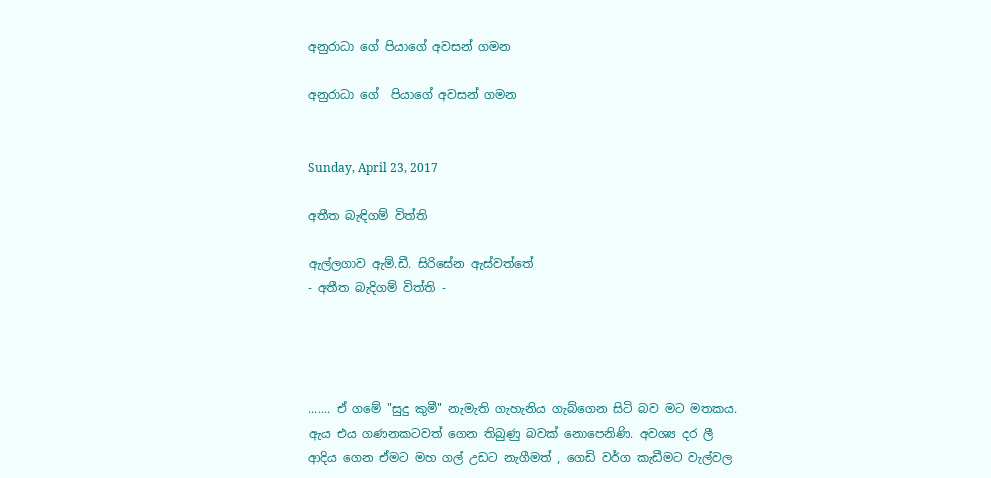අනුරාධා ගේ පියාගේ අවසන් ගමන

අනුරාධා ගේ  පියාගේ අවසන් ගමන


Sunday, April 23, 2017

අතීත බැඳිගම් විත්ති

ඇල්ලගාව ඇම්.ඩී. සිරිසේන ඇස්වත්තේ
- අතීත බැදිගම් විත්ති -




....... ඒ ගමේ "සුදු කුමී" නැමැති ගැහැනිය ගැබ්ගෙන සිටි බව මට මතකය. ඇය එය ගණනකටවත් ගෙන තිබුණු බවක් නොපෙනිණි. අවශ්‍ය දර ලී ආදිය ගෙන ඒමට මහ ගල් උඩට නැගීමත් , ගෙඩි වර්ග කැඩීමට වැල්වල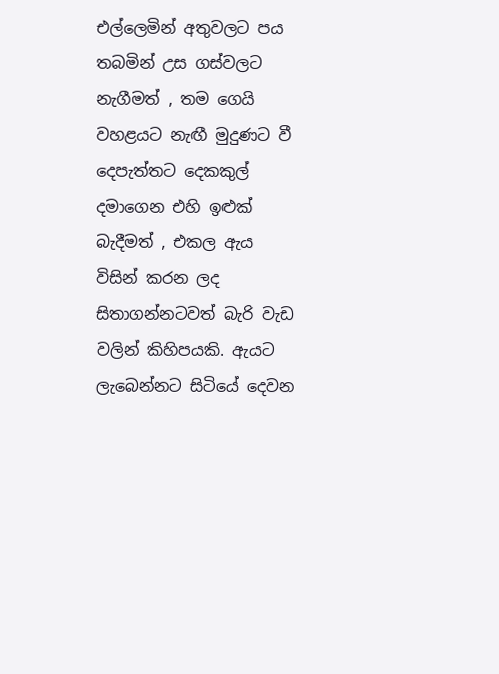එල්ලෙමින් අතුවලට පය තබමින් උස ගස්වලට නැගීමත් , තම ගෙයි වහළයට නැඟී මුදුණට වී දෙපැත්තට දෙකකුල් දමාගෙන එහි ඉළුක් බැදීමත් , එකල ඇය විසින් කරන ලද සිතාගන්නටවත් බැරි වැඩ වලින් කිහිපයකි. ඇයට ලැබෙන්නට සිටියේ දෙවන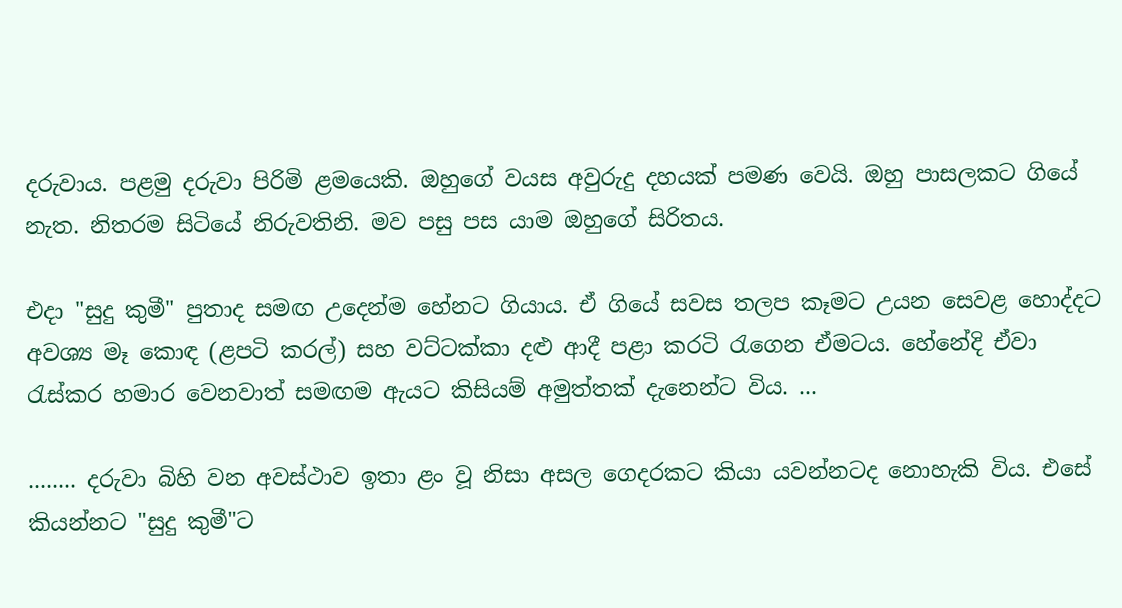දරුවාය. පළමු දරුවා පිරිමි ළමයෙකි. ඔහුගේ වයස අවුරුදු දහයක් පමණ වෙයි. ඔහු පාසලකට ගියේ නැත. නිතරම සිටියේ නිරුවතිනි. මව පසු පස යාම ඔහුගේ සිරිතය.

එදා "සුදු කුමී" පුතාද සමඟ උදෙන්ම හේනට ගියාය. ඒ ගියේ සවස තලප කෑමට උයන සෙවළ හොද්දට අවශ්‍ය මෑ කොඳ (ළපටි කරල්) සහ වට්ටක්කා දළු ආදී පළා කරටි රැගෙන ඒමටය. හේනේදි ඒවා රැස්කර හමාර වෙනවාත් සමඟම ඇයට කිසියම් අමුත්තක් දැනෙන්ට විය. ...

........ දරුවා බිහි වන අවස්ථාව ඉතා ළං වූ නිසා අසල ගෙදරකට කියා යවන්නටද නොහැකි විය. එසේ කියන්නට "සුදු කුමී"ට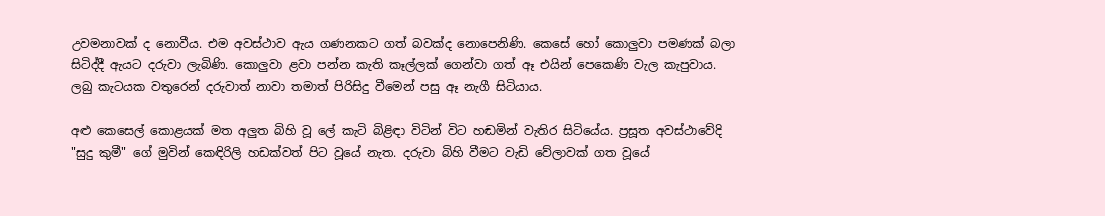උවමනාවක් ද නොවීය. එම අවස්ථාව ඇය ගණනකට ගත් බවක්ද නොපෙනිණි. කෙසේ හෝ කොලුවා පමණක් බලා සිටිද්දී ඇයට දරුවා ලැබිණි. කොලුවා ළවා පන්න කැති කෑල්ලක් ගෙන්වා ගත් ඈ එයින් පෙකෙණි වැල කැපුවාය. ලබු කැටයක වතුරෙන් දරුවාත් නාවා තමාත් පිරිසිදු වීමෙන් පසු ඈ නැගී සිටියාය.

අළු කෙසෙල් කොළයක් මත අලුත බිහි වූ ලේ කැටි බිළිඳා විටින් විට හඬමින් වැතිර සිටියේය. ප්‍රසූත අවස්ථාවේදි "සුදු කුමී" ගේ මුවින් කෙඳිරිලි හඩක්වත් පිට වූයේ නැත. දරුවා බිහි වීමට වැඩි වේලාවක් ගත වූයේ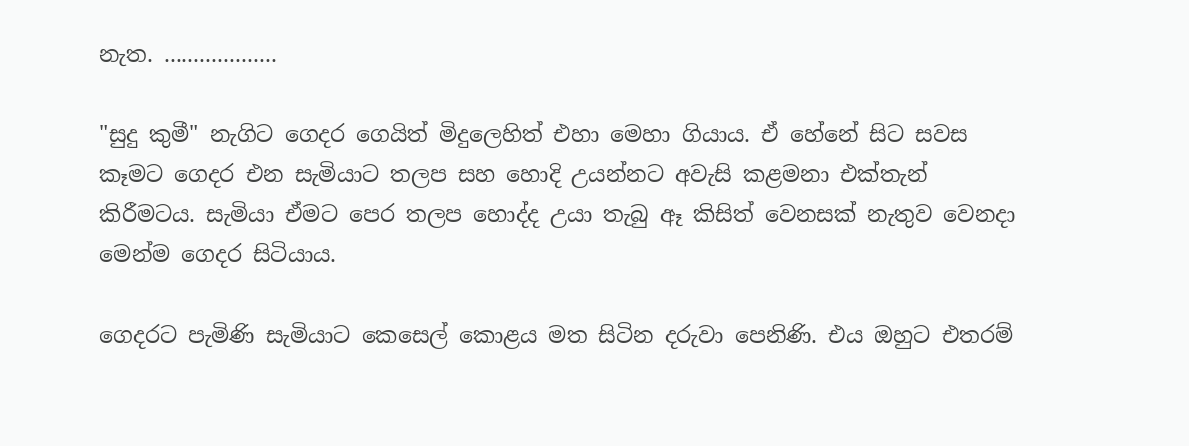නැත. ...................

"සුදු කුමී" නැගිට ගෙදර ගෙයිත් මිදුලෙහිත් එහා මෙහා ගියාය. ඒ හේනේ සිට සවස කෑමට ගෙදර එන සැමියාට තලප සහ හොදි උයන්නට අවැසි කළමනා එක්තැන් කිරීමටය. සැමියා ඒමට පෙර තලප හොද්ද උයා තැබු ඈ කිසිත් වෙනසක් නැතුව වෙනදා මෙන්ම ගෙදර සිටියාය.

ගෙදරට පැමිණි සැමියාට කෙසෙල් කොළය මත සිටින දරුවා පෙනිණි. එය ඔහුට එතරම්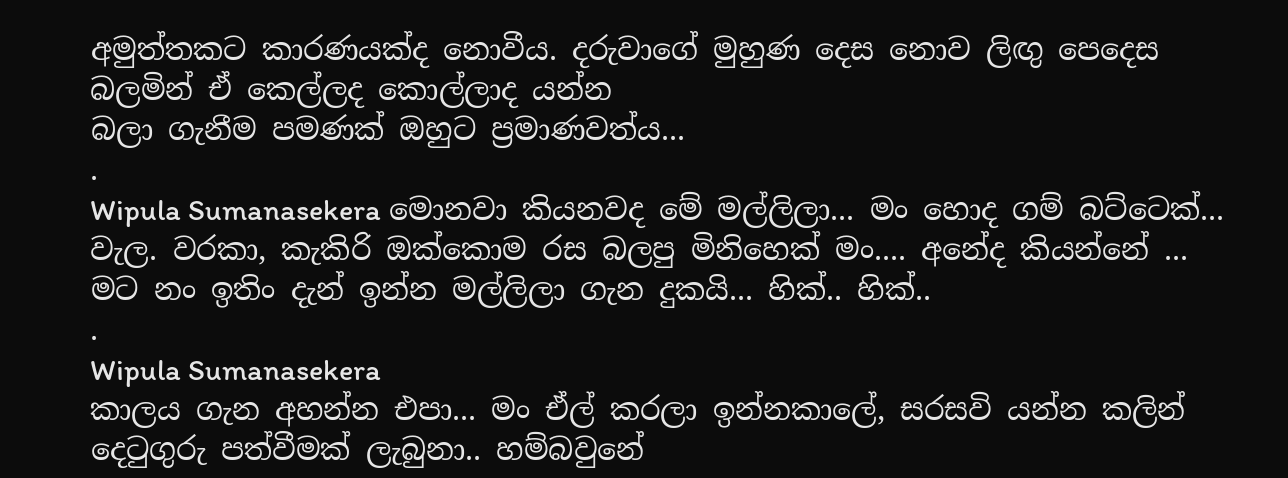අමුත්තකට කාරණයක්ද නොවීය. දරුවාගේ මුහුණ දෙස නොව ලිඟු පෙදෙස බලමින් ඒ කෙල්ලද කොල්ලාද යන්න
බලා ගැනීම පමණක් ඔහුට ප්‍රමාණවත්ය...
.
Wipula Sumanasekera මොනවා කියනවද මේ මල්ලිලා... මං හොද ගම් බට්ටෙක්... වැල. වරකා, කැකිරි ඔක්කොම රස බලපු මිනිහෙක් මං.... අනේද කියන්නේ ... මට නං ඉතිං දැන් ඉන්න මල්ලිලා ගැන දුකයි... හික්.. හික්..
.
Wipula Sumanasekera
කාලය ගැන අහන්න එපා... මං ඒල් කරලා ඉන්නකාලේ, සරසවි යන්න කලින් දෙටුගුරු පත්වීමක් ලැබුනා.. හම්බවුනේ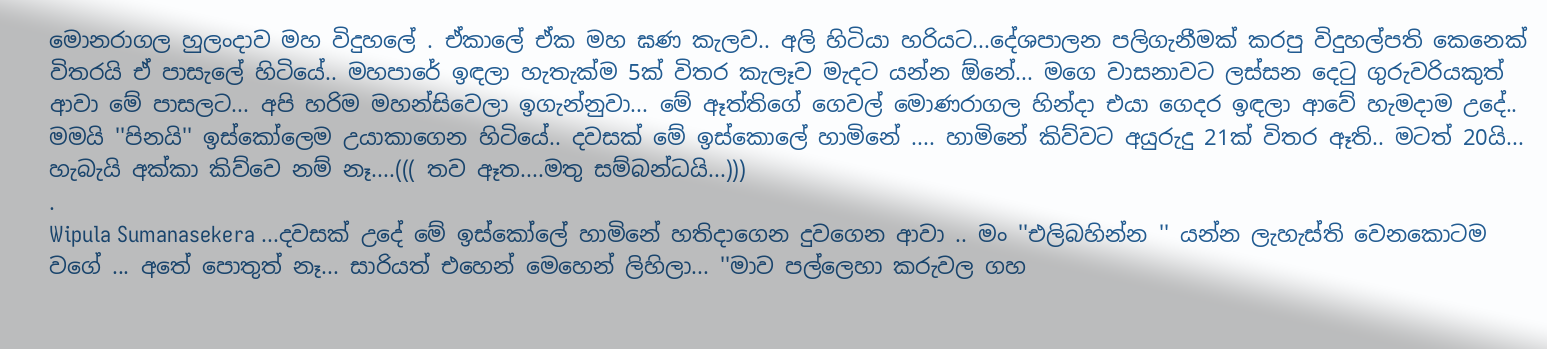මොනරාගල හුලංදාව මහ විදුහලේ . ඒකාලේ ඒක මහ ඝණ කැලව.. අලි හිටියා හරියට...දේශපාලන පලිගැනීමක් කරපු විදුහල්පති කෙනෙක් විතරයි ඒ පාසැලේ හිටියේ.. මහපාරේ ඉඳලා හැතැක්ම 5ක් විතර කැලෑව මැදට යන්න ඕනේ... මගෙ වාසනාවට ලස්සන දෙටු ගුරුවරියකුත් ආවා මේ පාසලට... අපි හරිම මහන්සිවෙලා ඉගැන්නුවා... මේ ඈත්තිගේ ගෙවල් මොණරාගල හින්දා එයා ගෙදර ඉඳලා ආවේ හැමදාම උදේ.. මමයි ''පිනයි'' ඉස්කෝලෙම උයාකාගෙන හිටියේ.. දවසක් මේ ඉස්කොලේ හාමිනේ .... හාමිනේ කිව්වට අයුරුදු 21ක් විතර ඈති.. මටත් 20යි... හැබැයි අක්කා කිව්වෙ නම් නෑ....((( තව ඈත....මතු සම්බන්ධයි...)))
.
Wipula Sumanasekera ...දවසක් උදේ මේ ඉස්කෝලේ හාමිනේ හතිදාගෙන දුවගෙන ආවා .. මං ''එලිබහින්න '' යන්න ලැහැස්ති වෙනකොටම වගේ ... අතේ පොතුත් නෑ... සාරියත් එහෙන් මෙහෙන් ලිහිලා... ''මාව පල්ලෙහා කරුවල ගහ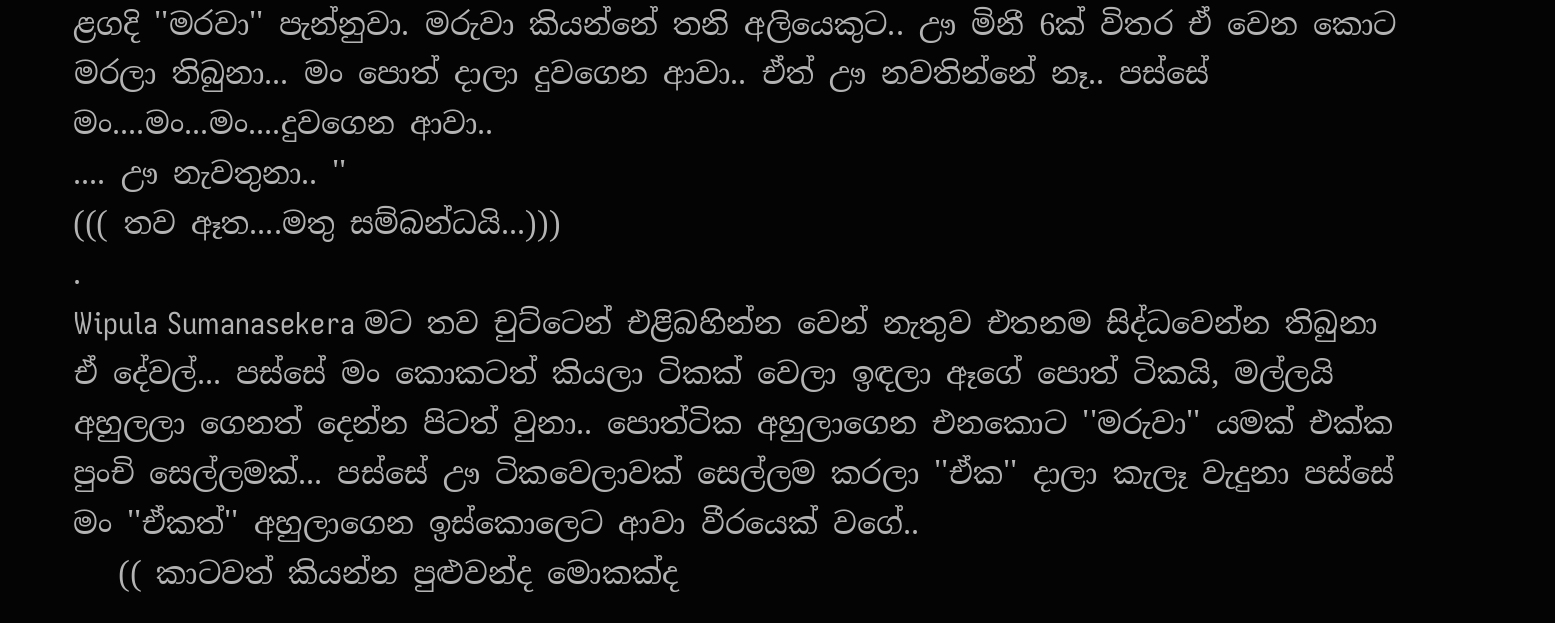ළගදි ''මරවා'' පැන්නුවා. මරුවා කියන්නේ තනි අලියෙකුට.. ඌ මිනී 6ක් විතර ඒ වෙන කොට මරලා තිබුනා... මං පොත් දාලා දුවගෙන ආවා.. ඒත් ඌ නවතින්නේ නෑ.. පස්සේ මං....මං...මං....දුවගෙන ආවා..
.... ඌ නැවතුනා.. ''
((( තව ඈත....මතු සම්බන්ධයි...)))
.
Wipula Sumanasekera මට තව චුට්ටෙන් එළිබහින්න වෙන් නැතුව එතනම සිද්ධවෙන්න තිබුනා ඒ දේවල්... පස්සේ මං කොකටත් කියලා ටිකක් වෙලා ඉඳලා ඈගේ පොත් ටිකයි, මල්ලයි අහුලලා ගෙනත් දෙන්න පිටත් වුනා.. පොත්ටික අහුලාගෙන එනකොට ''මරුවා'' යමක් එක්ක පුංචි සෙල්ලමක්... පස්සේ ඌ ටිකවෙලාවක් සෙල්ලම කරලා ''ඒක'' දාලා කැලෑ වැදුනා පස්සේ මං ''ඒකත්'' අහුලාගෙන ඉස්කොලෙට ආවා වීරයෙක් වගේ..
   (( කාටවත් කියන්න පුළුවන්ද මොකක්ද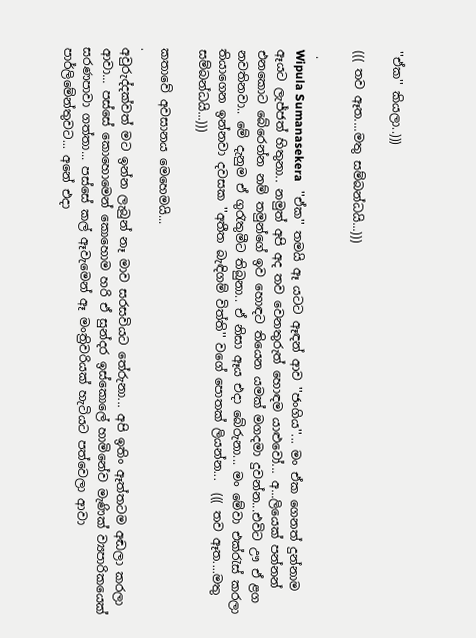''ඒක'' කියලා..)))

((( තව ඈත....මතු සම්බන්ධයි...)))

 .
Wipula Sumanasekera   ''ඒක'' තමයි ඈ යටට ඈඳන් ආව ''ජංගිය''... මං ඒක ගෙනත් දුන්නාම ඈයට ලැජ්ජත් හිතුනා.. නමුත් අපි අද තව වෙනතුරුත් හොඳම යාළුවෝ... අ...ලියෙක් පන්නන් එනකොට බේරෙන්න නම් තමුන්ගේ ඉව හොඳට තියෙන යමක් මගදමා දුවන්න...එවිට ඌ ඒ ළග නවතිනවා.. මේ දැනුම ඒ ගුරැතුමීට තිබුනා.. ඒ නිසා ඈය එදා බේරුනා... මං මේවා එක්රැස් කරලා තියාගෙන ඉන්නවා දවසක ''අතීත බැඳිගම් විත්ති'' වගේ පොතක් ලියන්න...  ((( තව ඈත....මතු සම්බන්ධයි...)))

කතාවේ අවසානය මෙහෙමයි...
.
අවුරුද්දක්වත් මට ඉන්න ලැබුන් නෑ මාව සරසවියට තේරුනා... අපි ඉතිං ඈත්තටම අඬලා කරලා ආවා... පස්සේ කොහොමෙන් කොහොම හරි ඒ සුන්දර ඉස්කොලේ හාමිනේව මැණික් ව්‍යපාරිකයෙක් සරණපාවා ගත්තා... පස්සේ කල් ඈවැමෙන් ඈ මංත්‍රිවරියක් හැටියට පත්වෙලා ආවා පාර්ලිමේන්තුවට... අනේ එදා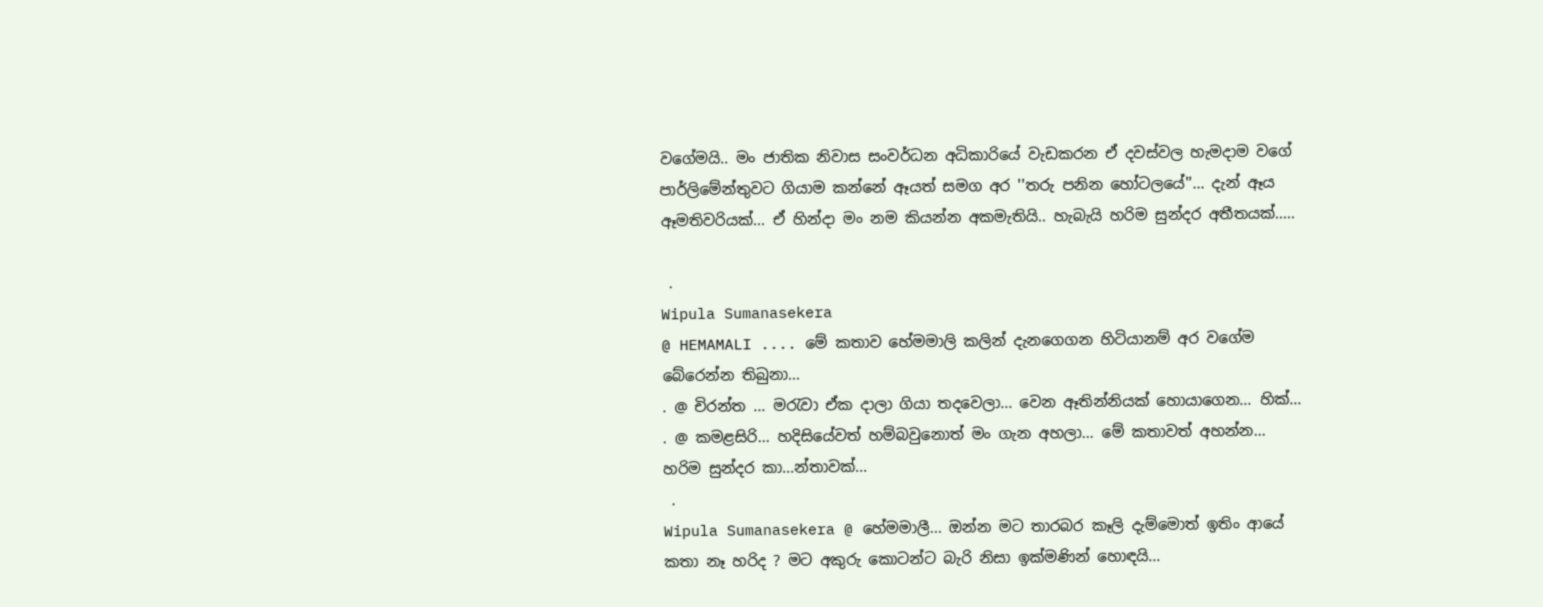වගේමයි.. මං ජාතික නිවාස සංවර්ධන අධිකාරියේ වැඩකරන ඒ දවස්වල හැමදාම වගේ පාර්ලිමේන්තුවට ගියාම කන්නේ ඈයත් සමග අර ''තරු පනින හෝටලයේ''... දැන් ඈය ඈමතිවරියක්... ඒ හින්දා මං නම කියන්න අකමැතියි.. හැබැයි හරිම සුන්දර අතීතයක්.....

 .
Wipula Sumanasekera
@ HEMAMALI .... මේ කතාව හේමමාලි කලින් දැනගෙගන හිටියානම් අර වගේම බේරෙන්න තිබුනා...
. @ චිරන්ත ... මරැවා ඒක දාලා ගියා තදවෙලා... වෙන ඈතින්නියක් හොයාගෙන... හික්...
. @ කමළසිරි... හදිසියේවත් හම්බවුනොත් මං ගැන අහලා... මේ කතාවත් අහන්න... හරිම සුන්දර කා...න්තාවක්...
 .
Wipula Sumanasekera @ හේමමාලී... ඔන්න මට තාරබර කෑලි දැම්මොත් ඉතිං ආයේ කතා නෑ හරිද ? මට අකුරු කොටන්ට බැරි නිසා ඉක්මණින් හොඳයි...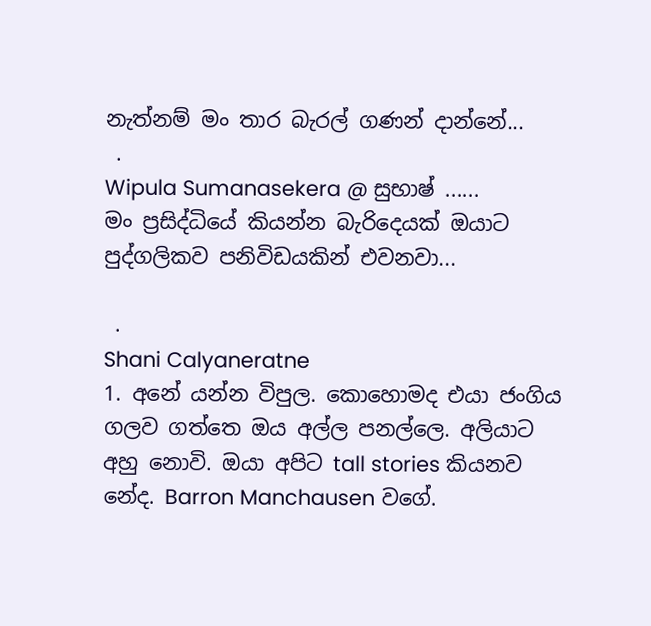නැත්නම් මං තාර බැරල් ගණන් දාන්නේ...
 .
Wipula Sumanasekera @ සුභාෂ් ......
මං ප්‍රසිද්ධියේ කියන්න බැරිදෙයක් ඔයාට පුද්ගලිකව පනිවිඩයකින් එවනවා...

 .
Shani Calyaneratne
1. අනේ යන්න විපුල. කොහොමද එයා ජංගිය ගලව ගත්තෙ ඔය අල්ල පනල්ලෙ. අලියාට අහු නොවි. ඔයා අපිට tall stories කියනව නේද. Barron Manchausen වගේ.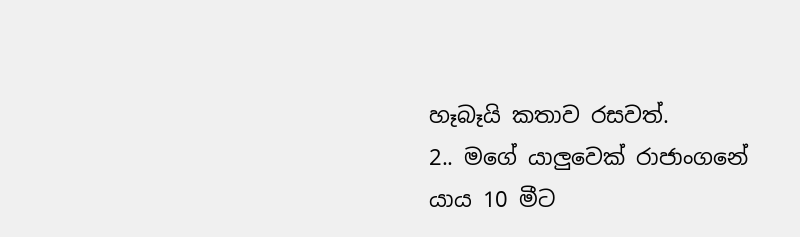හෑබෑයි කතාව රසවත්.
2.. මගේ යාලුවෙක් රාජාංගනේ යාය 10 මීට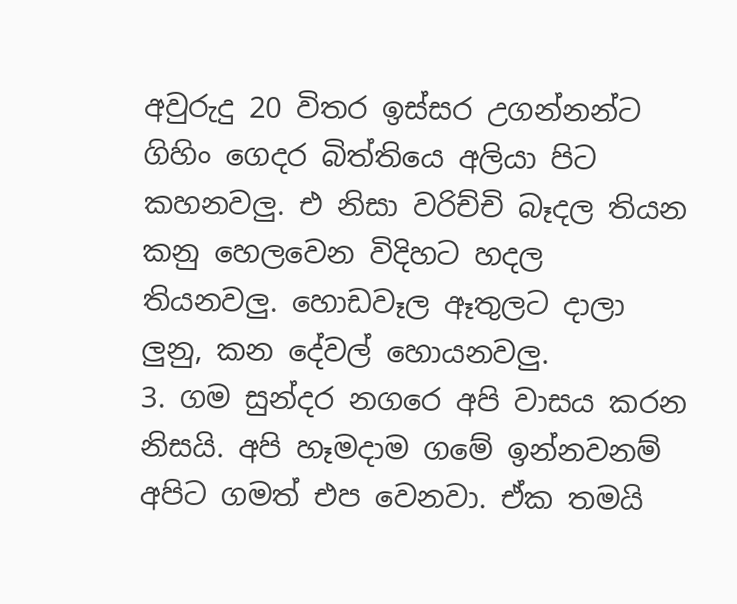අවුරුදු 20 විතර ඉස්සර උගන්නන්ට ගිහිං ගෙදර බිත්තියෙ අලියා පිට කහනවලු. එ නිසා වරිච්චි බෑදල තියන කනු හෙලවෙන විදිහට හදල තියනවලු. හොඩවෑල ඈතුලට දාලා ලුනු, කන දේවල් හොයනවලු.
3. ගම සුන්දර නගරෙ අපි වාසය කරන නිසයි. අපි හෑමදාම ගමේ ඉන්නවනම් අපිට ගමත් එප වෙනවා. ඒක තමයි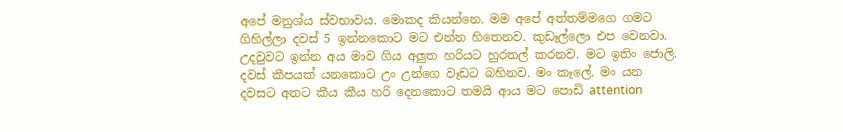අපේ මනුශ්ය ස්වභාවය. මොකද කියන්නෙ. මම අපේ අත්තම්මගෙ ගමට ගිහිල්ලා දවස් 5 ඉන්නකොට මට එන්න හිතෙනව. කුඩෑල්ලො එප වෙනවා. උදවුවට ඉන්න අය මාව ගිය අලුත හරියට හුරතල් කරනව. මට ඉතිං ජොලි. දවස් කීපයක් යනකොට උං උන්ගෙ වෑඩට බහිනව. මං කෑලේ. මං යන දවසට අතට කීය කීය හරි දෙනකොට තමයි ආය මට පොඩි attention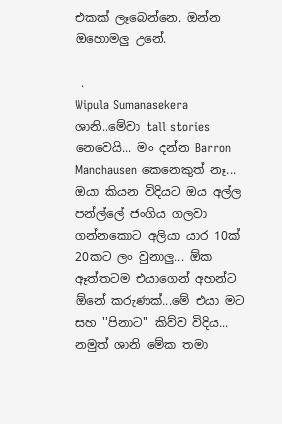එකක් ලෑබෙන්නෙ. ඔන්න ඔහොමලු උනේ.

 .
Wipula Sumanasekera ශානි..මේවා tall stories නෙවෙයි... මං දන්න Barron Manchausen කෙනෙකුත් නෑ... ඔයා කියන විදියට ඔය අල්ල පන්ල්ලේ ජංගිය ගලවා ගන්නකොට අලියා යාර 10ක් 20කට ලං වුනාලු... ඕක ඈත්තටම එයාගෙන් අහන්ට ඕනේ කරුණක්...මේ එයා මට සහ ''පිනාට'' කිව්ව විදිය... නමුත් ශානි මේක තමා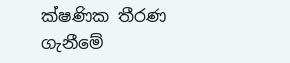ක්ෂණික තීරණ ගැනීමේ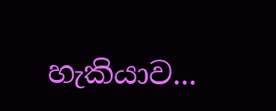හැකියාව...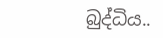බුද්ධිය..